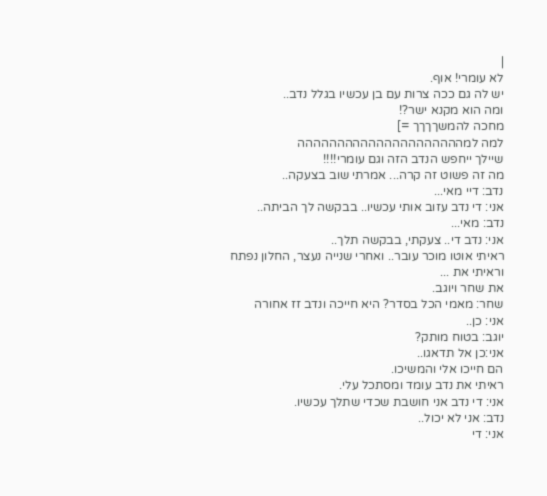|
לא עומרי! אוף.
יש לה גם ככה צרות עם בן עכשיו בגלל נדב..
ומה הוא מקנא ישר?!
מחכה להמשךךךך =]
למה למההההההההההההההההההההה
שיילך ייחפש הנדב הזה וגם עומרי!!!!
מה זה פשוט זה קרה... אמרתי שוב בצעקה..
נדב: דיי מאי...
אני: די נדב עזוב אותי עכשיו.. בבקשה לך הביתה..
נדב: מאי...
אני: נדב די.. צעקתי, בבקשה תלך..
ראיתי אוטו מוכר עובר.. ואחרי שנייה נעצר, החלון נפתח וראיתי את ...
את שחר ויוגב.
שחר: מאמי הכל בסדר? היא חייכה ונדב זז אחורה
אני: כן..
יוגב: בטוח מותק?
אני:כן אל תדאגו..
הם חייכו אלי והמשיכו.
ראיתי את נדב עומד ומסתכל עלי.
אני: די נדב אני חושבת שכדי שתלך עכשיו.
נדב: אני לא יכול..
אני: די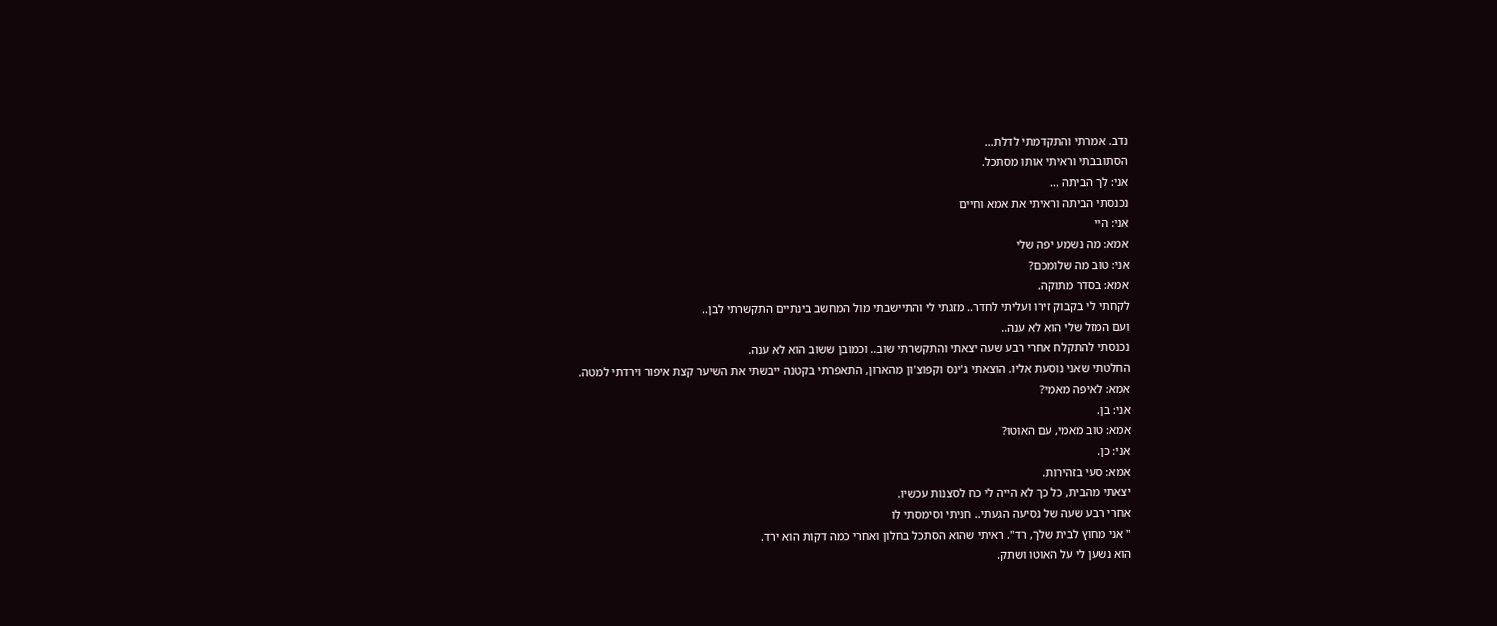נדב. אמרתי והתקדמתי לדלת...
הסתובבתי וראיתי אותו מסתכל.
אני: לך הביתה ...
נכנסתי הביתה וראיתי את אמא וחיים
אני: היי
אמא: מה נשמע יפה שלי
אני: טוב מה שלומכם?
אמא: בסדר מתוקה.
לקחתי לי בקבוק זירו ועליתי לחדר.. מזגתי לי והתיישבתי מול המחשב בינתיים התקשרתי לבן..
ועם המזל שלי הוא לא ענה..
נכנסתי להתקלח אחרי רבע שעה יצאתי והתקשרתי שוב.. וכמובן ששוב הוא לא ענה.
החלטתי שאני נוסעת אליו. הוצאתי ג'ינס וקפוצ'ון מהארון, התאפרתי בקטנה ייבשתי את השיער קצת איפור וירדתי למטה.
אמא: לאיפה מאמי?
אני: בן.
אמא: טוב מאמי, עם האוטו?
אני: כן.
אמא: סעי בזהירות.
יצאתי מהבית, כל כך לא הייה לי כח לסצנות עכשיו.
אחרי רבע שעה של נסיעה הגעתי.. חניתי וסימסתי לו
" אני מחוץ לבית שלך, רד". ראיתי שהוא הסתכל בחלון ואחרי כמה דקות הוא ירד.
הוא נשען לי על האוטו ושתק.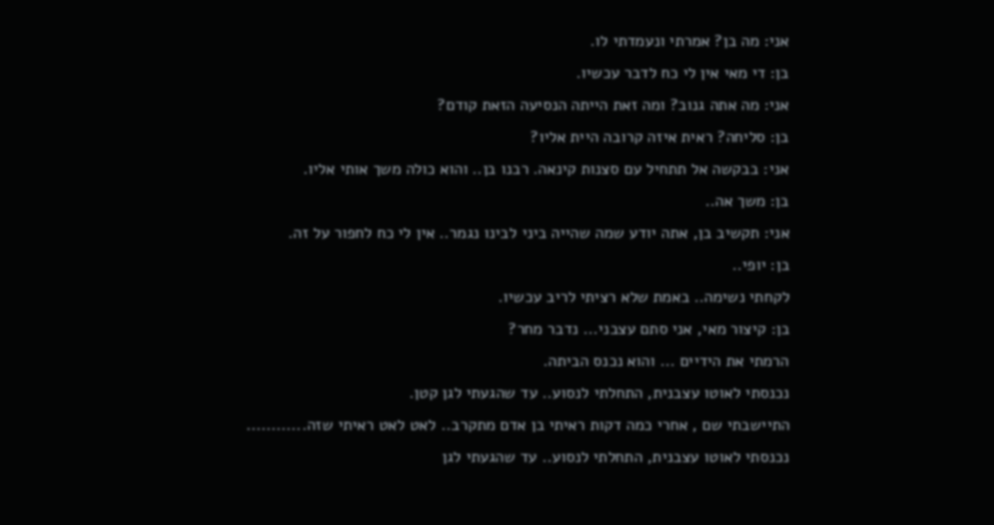אני: מה בן? אמרתי ונעמדתי לו.
בן: די מאי אין לי כח לדבר עכשיו.
אני: מה אתה גנוב? ומה זאת הייתה הנסיעה הזאת קודם?
בן: סליחה? ראית איזה קרובה היית אליו?
אני: בבקשה אל תתחיל עם סצנות קינאה. רבנו בן.. והוא כולה משך אותי אליו.
בן: משך אה..
אני: תקשיב בן, אתה יודע שמה שהייה ביני לבינו נגמר.. אין לי כח לחפור על זה.
בן: יופי..
לקחתי נשימה.. באמת שלא רציתי לריב עכשיו.
בן: קיצור מאי, אני סתם עצבני... נדבר מחר?
הרמתי את הידיים ... והוא נכנס הביתה.
נכנסתי לאוטו עצבנית, התחלתי לנסוע.. עד שהגעתי לגן קטן.
התיישבתי שם , אחרי כמה דקות ראיתי בן אדם מתקרב.. לאט לאט ראיתי שזה............
נכנסתי לאוטו עצבנית, התחלתי לנסוע.. עד שהגעתי לגן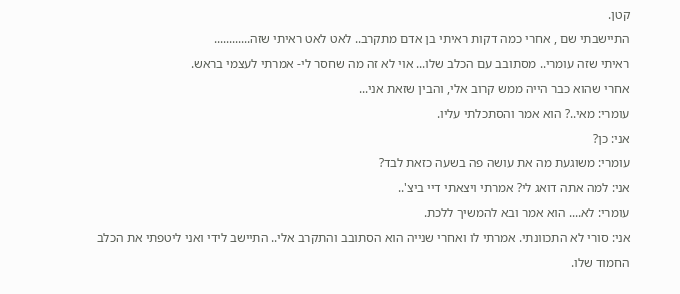קטן.
התיישבתי שם , אחרי כמה דקות ראיתי בן אדם מתקרב.. לאט לאט ראיתי שזה............
ראיתי שזה עומרי.. מסתובב עם הכלב שלו... אוי לא זה מה שחסר לי- אמרתי לעצמי בראש.
אחרי שהוא כבר הייה ממש קרוב אלי, והבין שזאת אני...
עומרי: מאי..? הוא אמר והסתכלתי עליו.
אני: כן?
עומרי: משוגעת מה את עושה פה בשעה כזאת לבד?
אני: למה אתה דואג לי? אמרתי ויצאתי דיי ביצ'..
עומרי: לא.... הוא אמר ובא להמשיך ללכת.
אני: סורי לא התכוונתי. אמרתי לו ואחרי שנייה הוא הסתובב והתקרב אלי.. התיישב לידי ואני ליטפתי את הכלב החמוד שלו.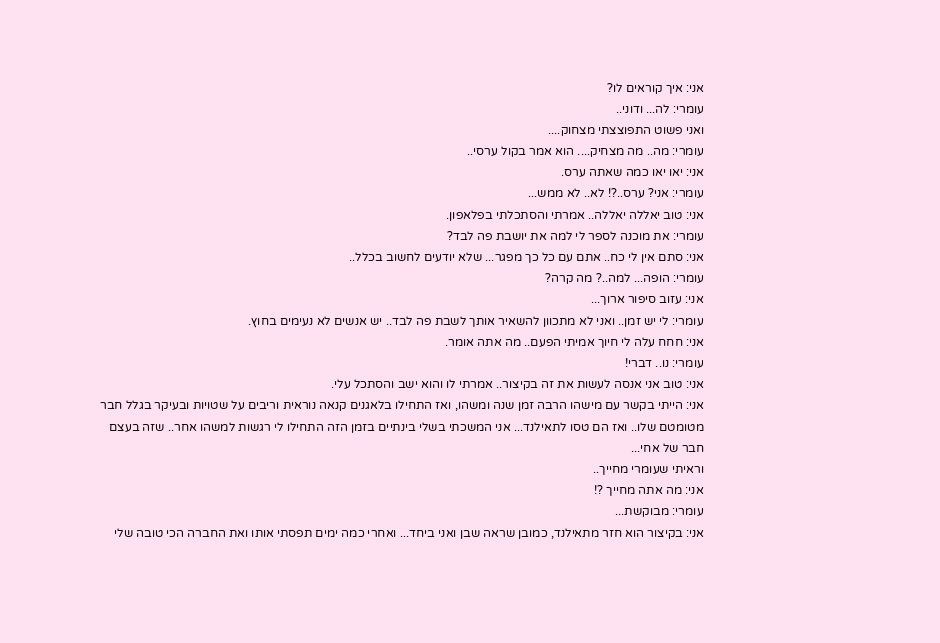אני: איך קוראים לו?
עומרי: לה... ודוני..
ואני פשוט התפוצצתי מצחוק....
עומרי: מה.. מה מצחיק.... הוא אמר בקול ערסי..
אני: יאו יאו כמה שאתה ערס.
עומרי: אני? ערס..?! לא.. לא ממש...
אני: טוב יאללה יאללה.. אמרתי והסתכלתי בפלאפון.
עומרי: את מוכנה לספר לי למה את יושבת פה לבד?
אני: סתם אין לי כח.. אתם עם כל כך מפגר... שלא יודעים לחשוב בכלל..
עומרי: הופה... למה..? מה קרה?
אני: עזוב סיפור ארוך...
עומרי: לי יש זמן.. ואני לא מתכוון להשאיר אותך לשבת פה לבד.. יש אנשים לא נעימים בחוץ.
אני: חחח עלה לי חיוך אמיתי הפעם.. מה אתה אומר.
עומרי: נו.. דברי!
אני: טוב אני אנסה לעשות את זה בקיצור.. אמרתי לו והוא ישב והסתכל עלי.
אני: הייתי בקשר עם מישהו הרבה זמן שנה ומשהו, ואז התחילו בלאגנים קנאה נוראית וריבים על שטויות ובעיקר בגלל חבר מטומטם שלו.. ואז הם טסו לתאילנד... אני המשכתי בשלי בינתיים בזמן הזה התחילו לי רגשות למשהו אחר.. שזה בעצם חבר של אחי...
וראיתי שעומרי מחייך..
אני: מה אתה מחייך ?!
עומרי: מבוקשת...
אני: בקיצור הוא חזר מתאילנד, כמובן שראה שבן ואני ביחד... ואחרי כמה ימים תפסתי אותו ואת החברה הכי טובה שלי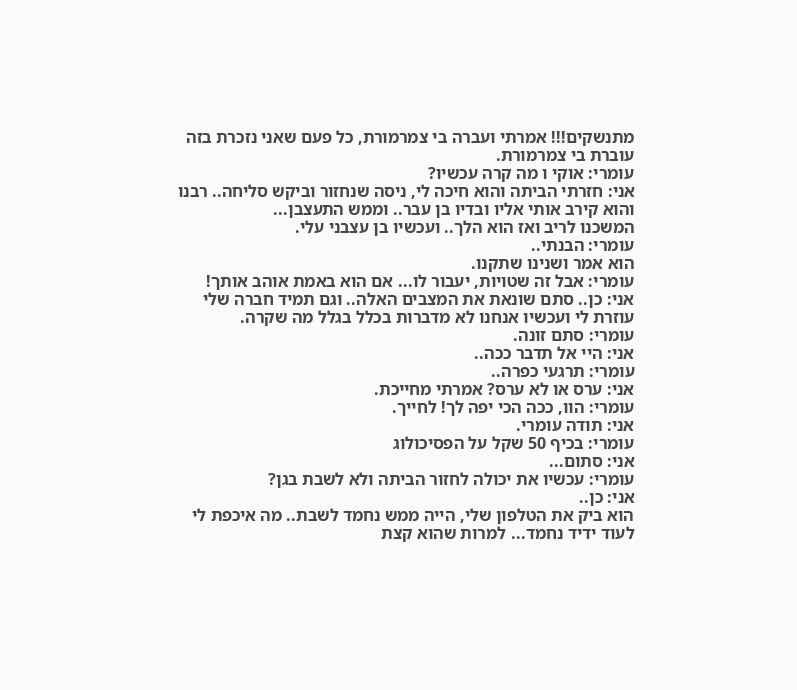מתנשקים!!! אמרתי ועברה בי צמרמורת, כל פעם שאני נזכרת בזה עוברת בי צמרמורת.
עומרי: אוקי ו מה קרה עכשיו?
אני: חזרתי הביתה והוא חיכה לי, ניסה שנחזור וביקש סליחה.. רבנו והוא קירב אותי אליו ובדיו בן עבר.. וממש התעצבן...
המשכנו לריב ואז הוא הלך.. ועכשיו בן עצבני עלי.
עומרי: הבנתי..
הוא אמר ושנינו שתקנו.
עומרי: אבל זה שטויות, יעבור לו... אם הוא באמת אוהב אותך!
אני: כן.. סתם שונאת את המצבים האלה.. וגם תמיד חברה שלי עוזרת לי ועכשיו אנחנו לא מדברות בכלל בגלל מה שקרה.
עומרי: סתם זונה.
אני: היי אל תדבר ככה..
עומרי: תרגעי כפרה..
אני: ערס או לא ערס? אמרתי מחייכת.
עומרי: הוו, ככה הכי יפה לך! לחייך.
אני: תודה עומרי.
עומרי: בכיף 50 שקל על הפסיכולוג
אני: סתום...
עומרי: עכשיו את יכולה לחזור הביתה ולא לשבת בגן?
אני: כן..
הוא ביק את הטלפון שלי, הייה ממש נחמד לשבת.. מה איכפת לי לעוד ידיד נחמד... למרות שהוא קצת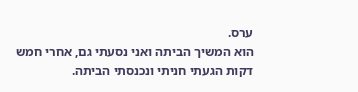ערס.
הוא המשיך הביתה ואני נסעתי גם, אחרי חמש דקות הגעתי חניתי ונכנסתי הביתה.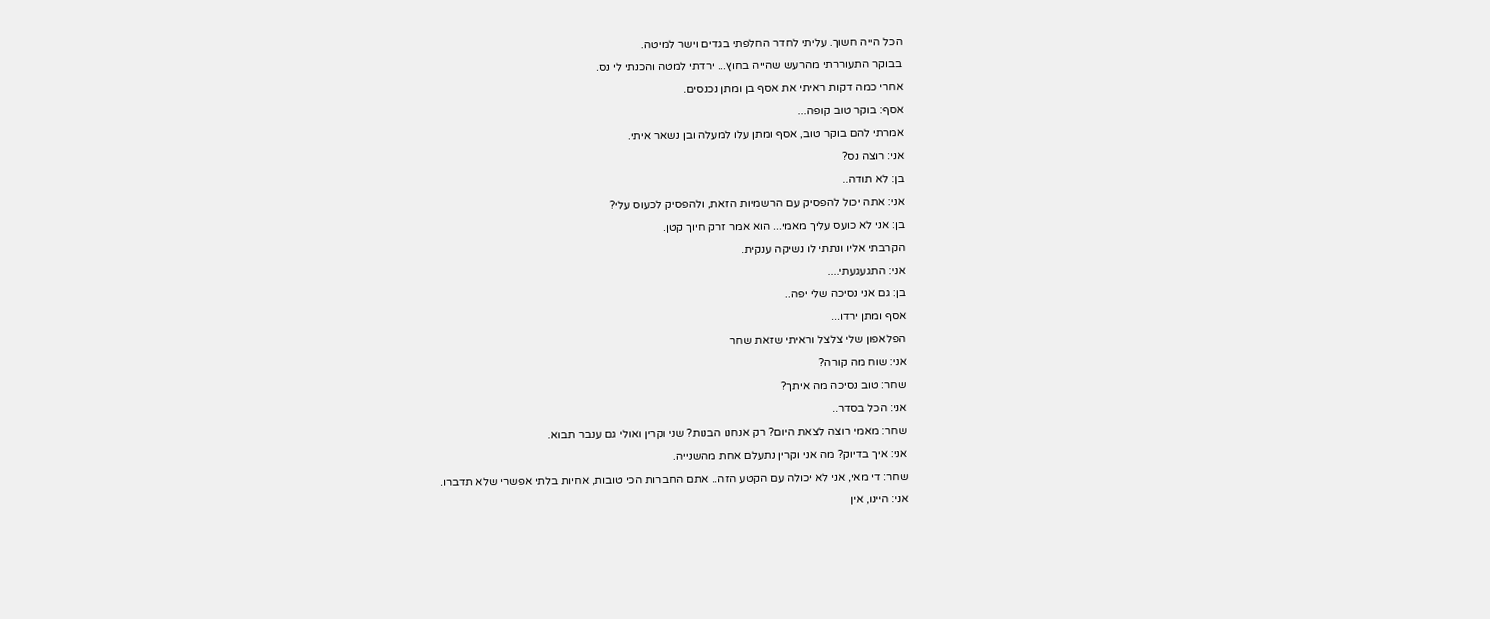הכל הייה חשוך. עליתי לחדר החלפתי בגדים וישר למיטה.
בבוקר התעוררתי מהרעש שהייה בחוץ... ירדתי למטה והכנתי לי נס.
אחרי כמה דקות ראיתי את אסף בן ומתן נכנסים.
אסף: בוקר טוב קופה...
אמרתי להם בוקר טוב, אסף ומתן עלו למעלה ובן נשאר איתי.
אני: רוצה נס?
בן: לא תודה..
אני: אתה יכול להפסיק עם הרשמיות הזאת, ולהפסיק לכעוס עלי?
בן: אני לא כועס עליך מאמי... הוא אמר זרק חיוך קטן.
הקרבתי אליו ונתתי לו נשיקה ענקית.
אני: התגעגעתי....
בן: גם אני נסיכה שלי יפה..
אסף ומתן ירדו...
הפלאפון שלי צלצל וראיתי שזאת שחר
אני: שוח מה קורה?
שחר: טוב נסיכה מה איתך?
אני: הכל בסדר..
שחר: מאמי רוצה לצאת היום? רק אנחנו הבנות? שני וקרין ואולי גם ענבר תבוא.
אני: איך בדיוק? מה אני וקרין נתעלם אחת מהשנייה.
שחר: די מאי, אני לא יכולה עם הקטע הזה.. אתם החברות הכי טובות, אחיות בלתי אפשרי שלא תדברו.
אני: היינו, אין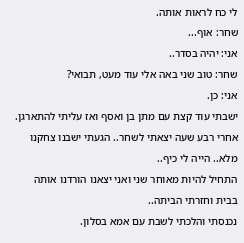לי כח לראות אותה.
שחר: אוף...
אני: יהיה בסדר..
שחר: טוב שני באה אלי עוד מעט, תבואי?
אני: כן.
ישבתי עוד קצת עם מתן בן ואסף ואז עליתי להתארגן.
אחרי רבע שעה יצאתי לשחר.. הגעתי ישבנו צחקנו מלא.. הייה לי כיף..
התחיל להיות מאוחר שני ואני יצאנו הורדנו אותה בבית וחזרתי הביתה..
נכנסתי והלכתי לשבת עם אמא בסלון.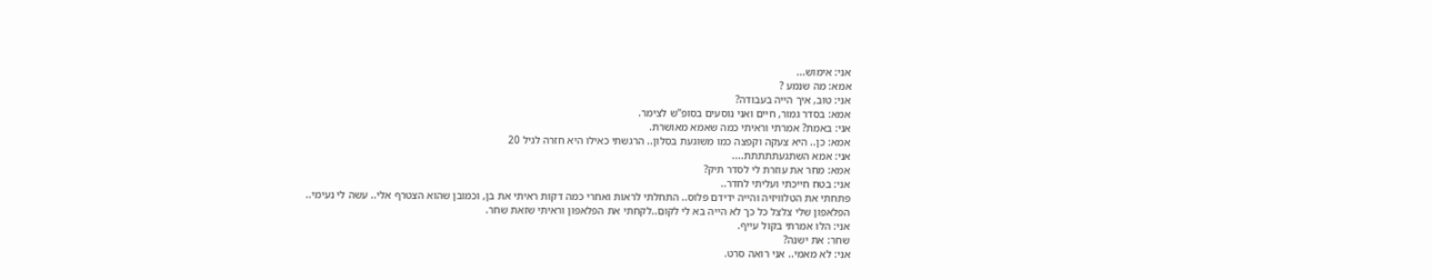אני: אימוש...
אמא: מה שנמע ?
אני: טוב, איך הייה בעבודה?
אמא: בסדר גמור, חיים ואני נוסעים בסופ"ש לצימר.
אני: באמת? אמרתי וראיתי כמה שאמא מאושרת.
אמא: כן.. היא צעקה וקפצה כמו משוגעת בסלון.. הרגשתי כאילו היא חזרה לגיל 20
אני: אמא השתגעתתתתת....
אמא: מחר את עוזרת לי לסדר תיק?
אני: בטח חייכתי ועליתי לחדר..
פתחתי את הטלוויזיה והייה ידידם פלוס.. התחלתי לראות ואחרי כמה דקות ראיתי את בן, וכמובן שהוא הצטרף אלי.. עשה לי נעימי..
הפלאפון שלי צלצל כל כך לא הייה בא לי לקום..לקחתי את הפלאפון וראיתי שזאת שחר.
אני: הלו אמרתי בקול עייף.
שחר: את ישנה?
אני: לא מאמי.. אני רואה סרט.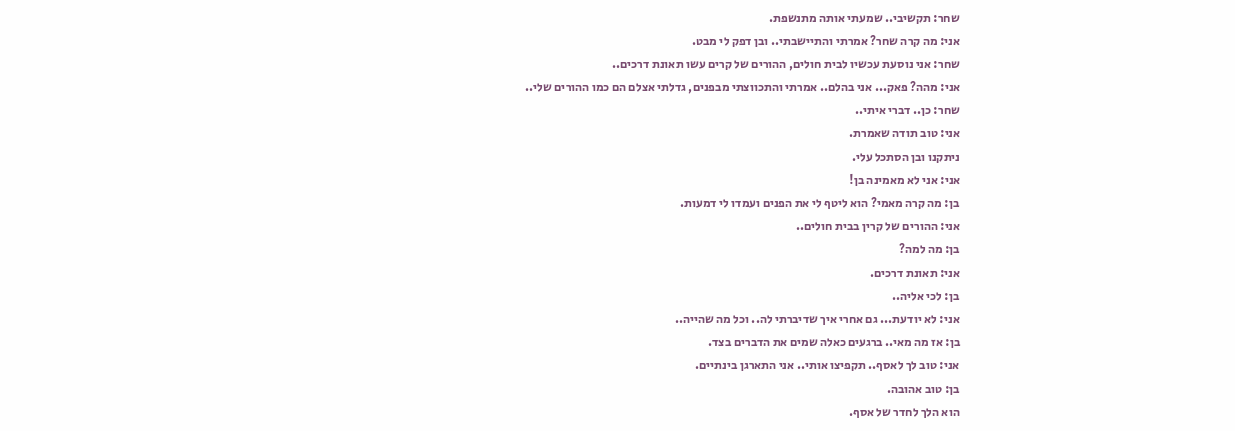שחר: תקשיבי.. שמעתי אותה מתנשפת.
אני: מה קרה שחר? אמרתי והתיישבתי.. ובן דפק לי מבט.
שחר: אני נוסעת עכשיו לבית חולים, ההורים של קרים עשו תאונת דרכים..
אני: מהה? פאק... אני בהלם.. אמרתי והתכווצתי מבפנים, גדלתי אצלם הם כמו ההורים שלי..
שחר: כן.. דברי איתי..
אני: טוב תודה שאמרת.
ניתקנו ובן הסתכל עלי.
אני: אני לא מאמינה בן!
בן: מה קרה מאמי? הוא ליטף לי את הפנים ועמדו לי דמעות.
אני: ההורים של קרין בבית חולים..
בן: מה למה?
אני: תאונת דרכים.
בן: לכי אליה..
אני: לא יודעת... גם אחרי איך שדיברתי לה.. וכל מה שהייה..
בן: אז מה מאי.. ברגעים כאלה שמים את הדברים בצד.
אני: טוב לך לאסף.. תקפיצו אותי.. אני התארגן בינתיים.
בן: טוב אהובה.
הוא הלך לחדר של אסף.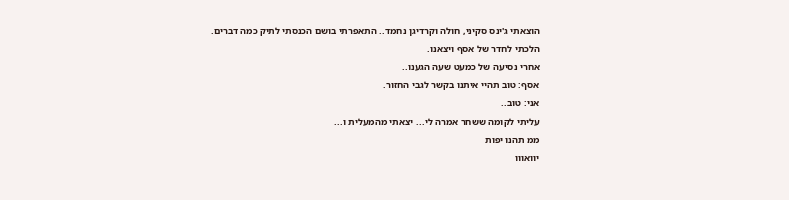הוצאתי ג'ינס סקיני, חולה וקרדיגן נחמד.. התאפרתי בושם הכנסתי לתיק כמה דברים.
הלכתי לחדר של אסף ויצאנו.
אחרי נסיעה של כמעט שעה הגענו..
אסף: טוב תהיי איתנו בקשר לגבי החזור.
אני: טוב..
עליתי לקומה ששחר אמרה לי... יצאתי מהמעלית ו...
ממ תהנו יפות
יוואווו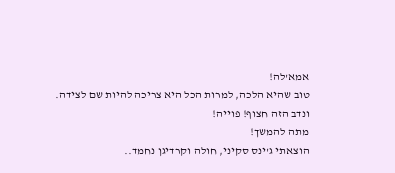אמא'לה!
טוב שהיא הלכה, למרות הכל היא צריכה להיות שם לצידה.
ונדב הזה חצוף! פוייה!
מתה להמשך!
הוצאתי ג'ינס סקיני, חולה וקרדיגן נחמד..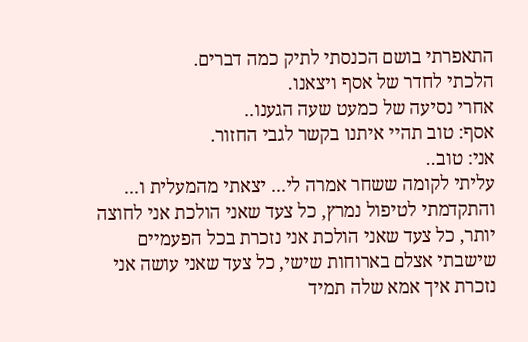התאפרתי בושם הכנסתי לתיק כמה דברים.
הלכתי לחדר של אסף ויצאנו.
אחרי נסיעה של כמעט שעה הגענו..
אסף: טוב תהיי איתנו בקשר לגבי החזור.
אני: טוב..
עליתי לקומה ששחר אמרה לי... יצאתי מהמעלית ו...
והתקדמתי לטיפול נמרץ, כל צעד שאני הולכת אני לחוצה יותר, כל צעד שאני הולכת אני נזכרת בכל הפעמיים שישבתי אצלם בארוחות שישי, כל צעד שאני עושה אני נזכרת איך אמא שלה תמיד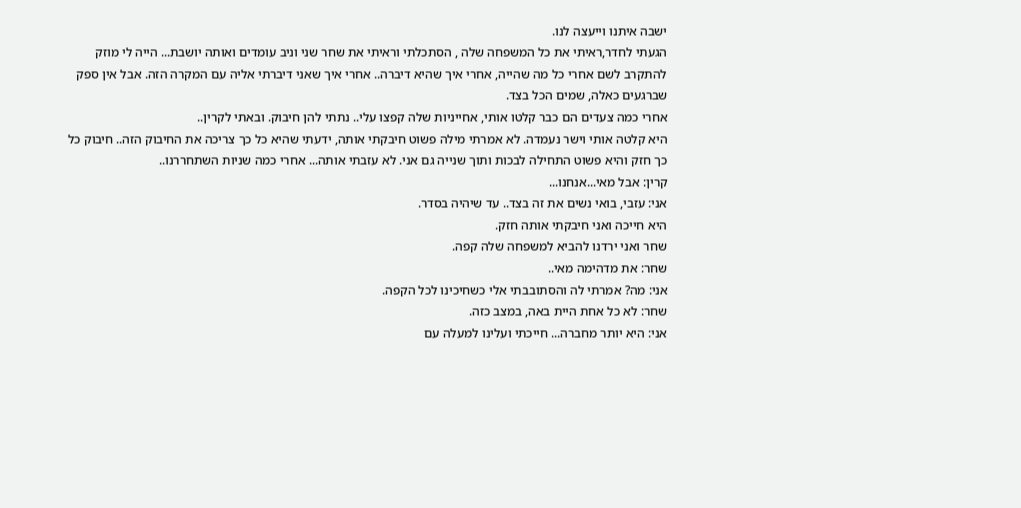ישבה איתנו וייעצה לנו.
הגעתי לחדר,ראיתי את כל המשפחה שלה , הסתכלתי וראיתי את שחר שני וניב עומדים ואותה יושבת... הייה לי מוזק להתקרב לשם אחרי כל מה שהייה, אחרי איך שהיא דיברה.. אחרי איך שאני דיברתי אליה עם המקרה הזה. אבל אין ספק שברגעים כאלה, שמים הכל בצד.
אחרי כמה צעדים הם כבר קלטו אותי, אחייניות שלה קפצו עלי.. נתתי להן חיבוק. ובאתי לקרין..
היא קלטה אותי וישר נעמדה. לא אמרתי מילה פשוט חיבקתי אותה, ידעתי שהיא כל כך צריכה את החיבוק הזה.. חיבוק כל כך חזק והיא פשוט התחילה לבכות ותוך שנייה גם אני. לא עזבתי אותה... אחרי כמה שניות השתחררנו..
קרין: אבל מאי...אנחנו...
אני: עזבי, בואי נשים את זה בצד.. עד שיהיה בסדר.
היא חייכה ואני חיבקתי אותה חזק.
שחר ואני ירדנו להביא למשפחה שלה קפה.
שחר: את מדהימה מאי..
אני: מה? אמרתי לה והסתובבתי אלי כשחיכינו לכל הקפה.
שחר: לא כל אחת היית באה, במצב כזה.
אני: היא יותר מחברה... חייכתי ועלינו למעלה עם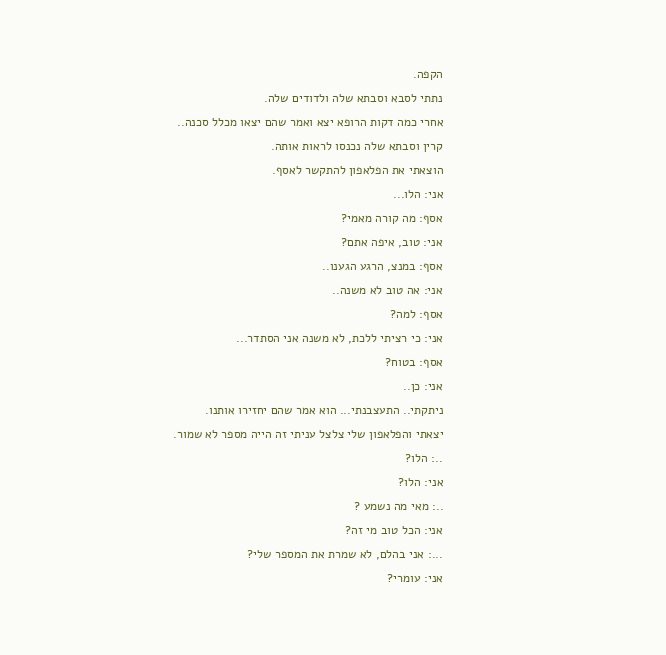הקפה.
נתתי לסבא וסבתא שלה ולדודים שלה.
אחרי כמה דקות הרופא יצא ואמר שהם יצאו מכלל סכנה..
קרין וסבתא שלה נכנסו לראות אותה.
הוצאתי את הפלאפון להתקשר לאסף.
אני: הלו...
אסף: מה קורה מאמי?
אני: טוב, איפה אתם?
אסף: במנצ, הרגע הגענו..
אני: אה טוב לא משנה..
אסף: למה?
אני: כי רציתי ללכת, לא משנה אני הסתדר...
אסף: בטוח?
אני: כן..
ניתקתי.. התעצבנתי... הוא אמר שהם יחזירו אותנו.
יצאתי והפלאפון שלי צלצל עניתי זה הייה מספר לא שמור.
..: הלו?
אני: הלו?
..: מאי מה נשמע ?
אני: הכל טוב מי זה?
...: אני בהלם, לא שמרת את המספר שלי?
אני: עומרי?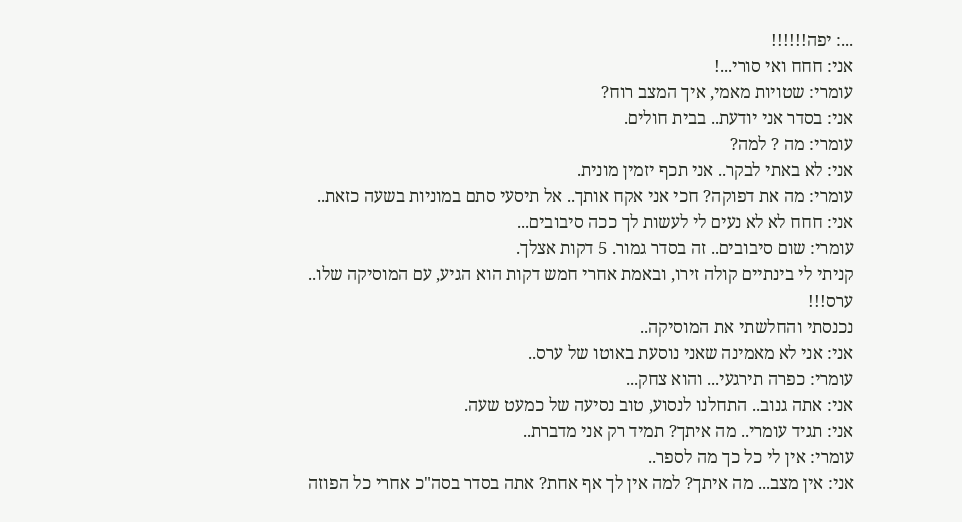...: יפה!!!!!!
אני: חחח ואי סורי...!
עומרי: שטויות מאמי, איך המצב רוח?
אני: בסדר אני יודעת.. בבית חולים.
עומרי: מה ? למה?
אני: לא באתי לבקר.. אני תכף יזמין מונית.
עומרי: מה את דפוקה? חכי אני אקח אותך.. אל תיסעי סתם במוניות בשעה כזאת..
אני: חחח לא לא נעים לי לעשות לך ככה סיבובים...
עומרי: שום סיבובים.. זה בסדר גמור. 5 דקות אצלך.
קניתי לי בינתיים קולה זירו, ובאמת אחרי חמש דקות הוא הגיע, עם המוסיקה שלו.. ערס!!!
נכנסתי והחלשתי את המוסיקה..
אני: אני לא מאמינה שאני נוסעת באוטו של ערס..
עומרי: כפרה תירגעי... והוא צחק...
אני: אתה גנוב.. התחלנו לנסוע, טוב נסיעה של כמעט שעה.
אני: תגיד עומרי.. מה איתך? תמיד רק אני מדברת..
עומרי: אין לי כל כך מה לספר..
אני: אין מצב... מה איתך? למה אין לך אף אחת? אתה בסדר בסה"כ אחרי כל הפוזה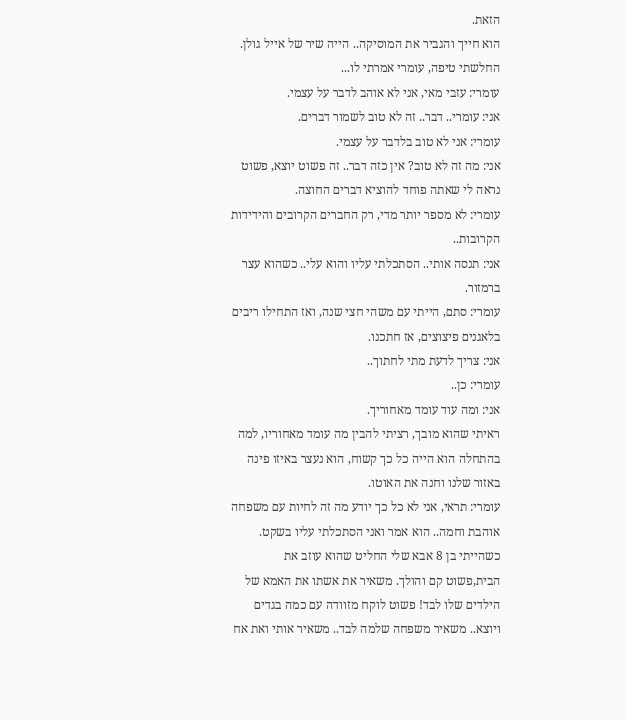הזאת.
הוא חייך והגביר את המוסיקה.. הייה שיר של אייל גולן.
החלשתי טיפה, עומרי אמרתי לו...
עומרי: עזבי מאי, אני לא אוהב לדבר על עצמי.
אני: עומרי.. דבר.. זה לא טוב לשמור דברים.
עומרי: אני לא טוב בלדבר על עצמי.
אני: מה זה לא טוב? אין כזה דבר.. זה פשוט יוצא, פשוט נראה לי שאתה פוחד להוציא דברים החוצה.
עומרי: לא מספר יותר מדי, רק החברים הקרובים והידידות הקרובות..
אני: תנסה אותי.. הסתכלתי עליו והוא עלי.. כשהוא עצר ברמזור.
עומרי: סתם, הייתי עם משהי חצי שנה, ואז התחילו ריבים בלאגנים פיצוצים, אז חתכנו.
אני: צריך לדעת מתי לחתוך..
עומרי: כן..
אני: ומה עוד עומד מאחוריך.
ראיתי שהוא מובך, רציתי להבין מה עומד מאחוריו, למה בהתחלה הוא הייה כל כך קשוח, הוא נעצר באיזו פינה באזור שלנו וחנה את האוטו.
עומרי: תראי, אני לא כל כך יודע מה זה לחיות עם משפחה אוהבת וחמה.. הוא אמר ואני הסתכלתי עליו בשקט.
כשהייתי בן 8 אבא שלי החליט שהוא עוזב את הבית,פשוט קם והולך. משאיר את אשתו את האמא של הילדים שלו לבד! פשוט לוקח מזוודה עם כמה בגדים ויוצא.. משאיר משפחה שלמה לבד.. משאיר אותי ואת אח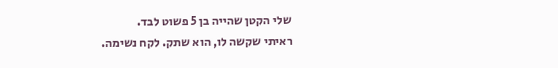שלי הקטן שהייה בן 5 פשוט לבד.
ראיתי שקשה לו, הוא שתק. לקח נשימה.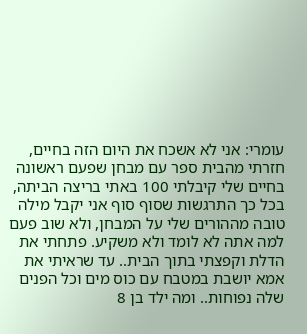עומרי: אני לא אשכח את היום הזה בחיים, חזרתי מהבית ספר עם מבחן שפעם ראשונה בחיים שלי קיבלתי 100 באתי בריצה הביתה, בכל כך התרגשות שסוף סוף אני יקבל מילה טובה מההורים שלי על המבחן, ולא שוב פעם למה אתה לא לומד ולא משקיע. פתחתי את הדלת וקפצתי בתוך הבית.. עד שראיתי את אמא יושבת במטבח עם כוס מים וכל הפנים שלה נפוחות.. ומה ילד בן 8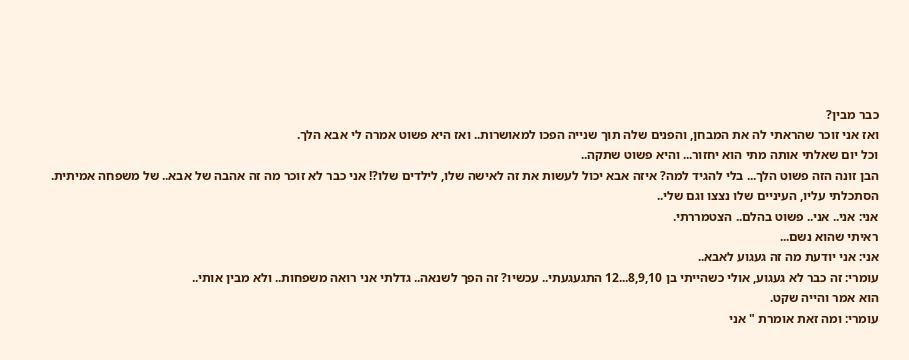כבר מבין?
ואז אני זוכר שהראתי לה את המבחן, והפנים שלה תוך שנייה הפכו למאושרות.. ואז היא פשוט אמרה לי אבא הלך.
וכל יום שאלתי אותה מתי הוא יחזור... והיא פשוט שתקה..
הבן זונה הזה פשוט הלך... בלי להגיד למה? איזה אבא יכול לעשות את זה לאישה שלו, לילדים שלו?! אני כבר לא זוכר מה זה אהבה של אבא.. של משפחה אמיתית.
הסתכלתי עליו, העיניים שלו נצצו וגם שלי..
אני: אני.. אני.. פשוט בהלם.. הצטמררתי.
ראיתי שהוא נשם...
אני: אני יודעת מה זה געגוע לאבא..
עומרי: זה כבר לא געגוע, אולי כשהייתי בן 8,9,10...12 התגעגעתי.. עכשיו? זה הפך לשנאה.. גדלתי אני רואה משפחות.. ולא מבין אותי..
הוא אמר והייה שקט.
עומרי: ומה זאת אומרת " אני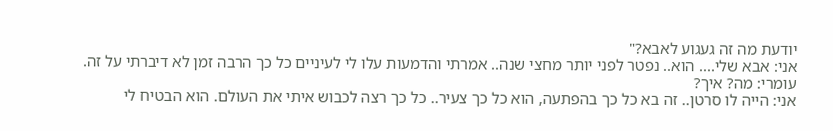יודעת מה זה געגוע לאבא?"
אני: אבא שלי.... הוא.. נפטר לפני יותר מחצי שנה.. אמרתי והדמעות עלו לי לעיניים כל כך הרבה זמן לא דיברתי על זה.
עומרי: מה? איך?
אני: הייה לו סרטן.. זה בא כל כך בהפתעה, הוא כל כך צעיר.. כל כך רצה לכבוש איתי את העולם. הוא הבטיח לי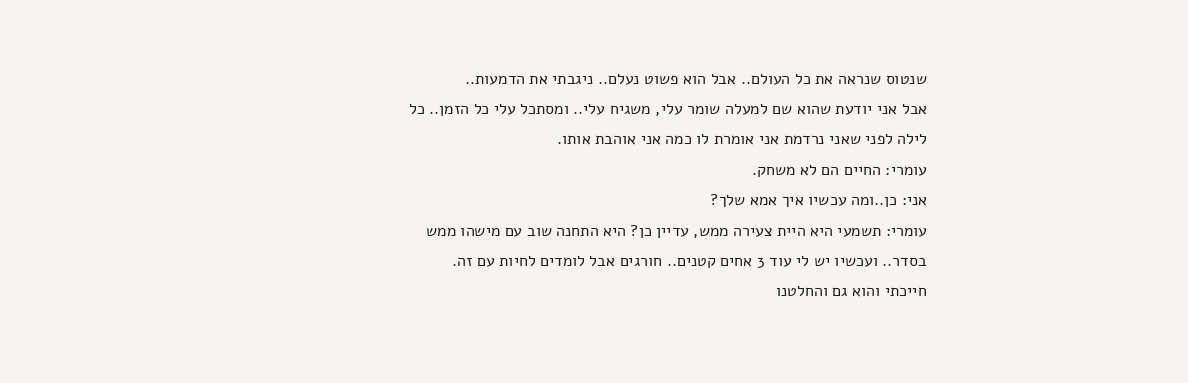שנטוס שנראה את כל העולם.. אבל הוא פשוט נעלם.. ניגבתי את הדמעות..
אבל אני יודעת שהוא שם למעלה שומר עלי, משגיח עלי.. ומסתכל עלי כל הזמן.. כל לילה לפני שאני נרדמת אני אומרת לו כמה אני אוהבת אותו.
עומרי: החיים הם לא משחק.
אני: כן..ומה עכשיו איך אמא שלך?
עומרי: תשמעי היא היית צעירה ממש, עדיין כן? היא התחנה שוב עם מישהו ממש בסדר.. ועכשיו יש לי עוד 3 אחים קטנים.. חורגים אבל לומדים לחיות עם זה.
חייכתי והוא גם והחלטנו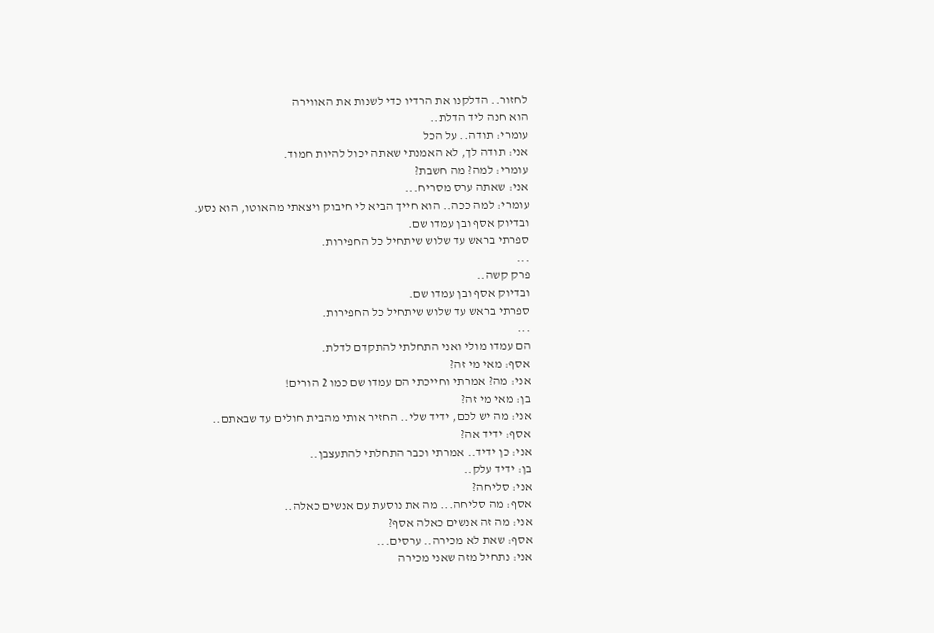לחזור.. הדלקנו את הרדיו כדי לשנות את האווירה
הוא חנה ליד הדלת..
עומרי: תודה.. על הכל
אני: תודה לך, לא האמנתי שאתה יכול להיות חמוד.
עומרי: למה? מה חשבת?
אני: שאתה ערס מסריח...
עומרי: למה ככה.. הוא חייך הביא לי חיבוק ויצאתי מהאוטו, הוא נסע.
ובדיוק אסף ובן עמדו שם.
ספרתי בראש עד שלוש שיתחיל כל החפירות.
...
פרק קשה..
ובדיוק אסף ובן עמדו שם.
ספרתי בראש עד שלוש שיתחיל כל החפירות.
...
הם עמדו מולי ואני התחלתי להתקדם לדלת.
אסף: מאי מי זה?
אני: מה? אמרתי וחייכתי הם עמדו שם כמו 2 הורים!
בן: מאי מי זה?
אני: מה יש לכם, ידיד שלי.. החזיר אותי מהבית חולים עד שבאתם..
אסף: ידיד אה?
אני: כן ידיד.. אמרתי וכבר התחלתי להתעצבן..
בן: ידיד עלק..
אני: סליחה?
אסף: מה סליחה... מה את נוסעת עם אנשים כאלה..
אני: מה זה אנשים כאלה אסף?
אסף: שאת לא מכירה.. ערסים...
אני: נתחיל מזה שאני מכירה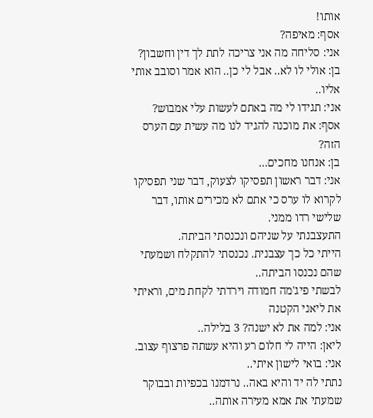אותו!
אסף: מאיפה?
אני: סליחה מה אני צריכה לתת לך דין וחשבון?
בן: אולי לו לא.. אבל לי כן.. הוא אמר וסובב אותי אליו..
אני: תגידו לי מה באתם לעשות עלי אמבוש?
אסף: את מוכנה להגיד לנו מה עשית עם הערס הזה?
בן: אנחנו מחכים...
אני: דבר ראשון תפסיקו לצעוק, דבר שני תפסיקו לקרוא לו ערס כי אתם לא מכירים אותו, דבר שלישי רדו ממני.
התעצבנתי על שניהם ונכנסתי הביתה.
הייתי כל כך עצבנית. נכנסתי להתקלח ושמעתי שהם נכנסו הביתה..
לבשתי פיג'מה חמודה וירדתי לקחת מים, וראיתי את ליאני הקטנה
אני: למה את לא ישנה? 3 בלילה..
ליאן: הייה לי חלום רע והיא עשתה פרצוף עצוב.
אני: בואי לישון איתי..
נתתי לה יד והיא באה.. נרדמנו בכפיות ובבוקר שמעתי את אמא מעירה אותה..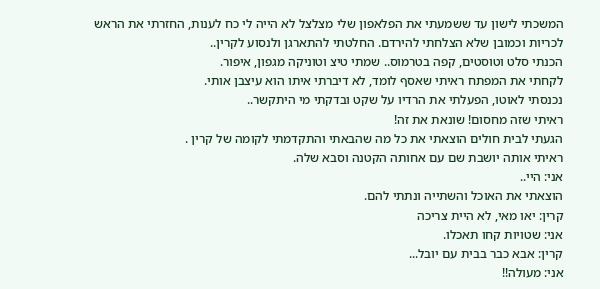המשכתי לישון עד ששמעתי את הפלאפון שלי מצלצל לא הייה לי כח לענות, החזרתי את הראש לכריות וכמובן שלא הצלחתי להירדם. החלטתי להתארגן ולנסוע לקרין..
הכנתי סלט וטוסטים, קפה בטרמוס.. שמתי טיצ וטוניקה מגפון, איפור.
לקחתי את המפתח ראיתי שאסף לומד, לא דיברתי איתו הוא עיצבן אותי.
נכנסתי לאוטו, הפעלתי את הרדיו על שקט ובדקתי מי היתקשר..
ראיתי שזה מחסום! שונאת את זה!
הגעתי לבית חולים הוצאתי את כל מה שהבאתי והתקדמתי לקומה של קרין .
ראיתי אותה יושבת שם עם אחותה הקטנה וסבא שלה.
אני: היי..
הוצאתי את האוכל והשתייה ונתתי להם.
קרין: יאו מאי, לא היית צריכה
אני: שטויות קחו תאכלו.
קרין: אבא כבר בבית עם יובל...
אני: מעולה!!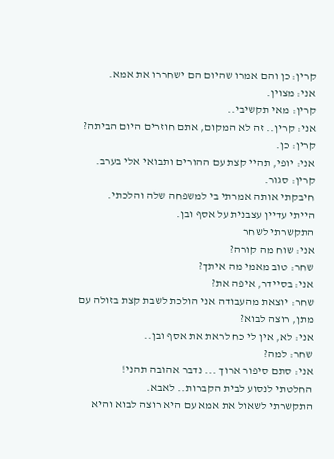קרין: כן והם אמרו שהיום הם ישחררו את אמא.
אני: מצוין.
קרין: מאי תקשיבי..
אני: קרין.. זה לא המקום, אתם חוזרים היום הביתה?
קרין: כן.
אני: יופי, תהיי קצת עם ההורים ותבואי אלי בערב.
קרין: סגור.
חיבקתי אותה אמרתי בי למשפחה שלה והלכתי.
הייתי עדיין עצבנית על אסף ובן.
התקשרתי לשחר
אני: שוח מה קורה?
שחר: טוב מאמי מה איתך?
אני: בסיידר, איפה את?
שחר: יוצאת מהעבודה אני הולכת לשבת קצת בזולה עם מתן, רוצה לבוא?
אני: לא, אין לי כח לראת את אסף ובן..
שחר: למה?
אני: סתם סיפור ארוך ... נדבר אהובה תהני!
החלטתי לנסוע לבית הקברות.. לאבא.
התקשרתי לשאול את אמא עם היא רוצה לבוא והיא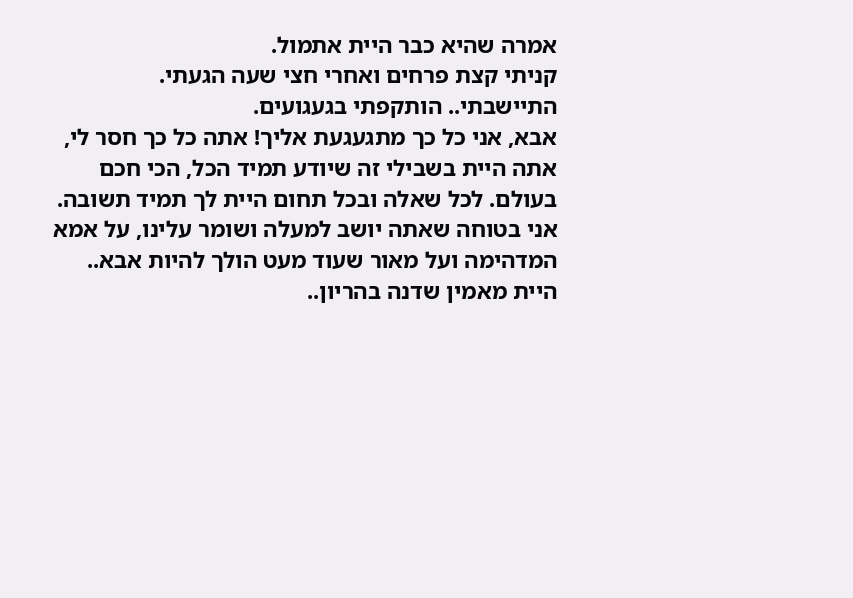אמרה שהיא כבר היית אתמול.
קניתי קצת פרחים ואחרי חצי שעה הגעתי.
התיישבתי.. הותקפתי בגעגועים.
אבא, אני כל כך מתגעגעת אליך! אתה כל כך חסר לי, אתה היית בשבילי זה שיודע תמיד הכל, הכי חכם בעולם. לכל שאלה ובכל תחום היית לך תמיד תשובה. אני בטוחה שאתה יושב למעלה ושומר עלינו, על אמא המדהימה ועל מאור שעוד מעט הולך להיות אבא.. היית מאמין שדנה בהריון..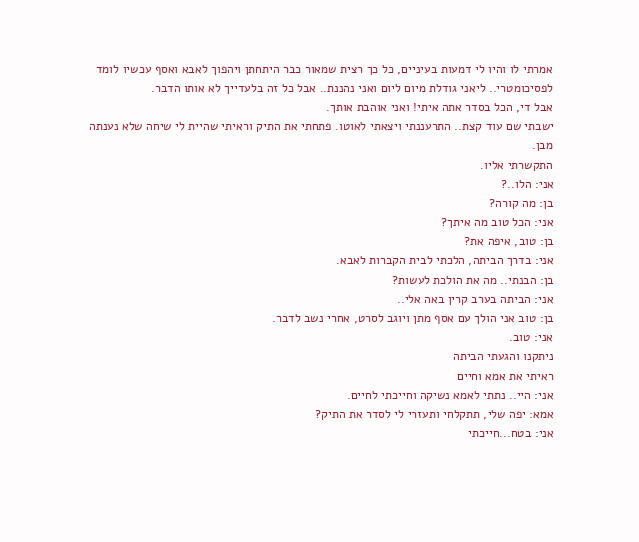אמרתי לו והיו לי דמעות בעיניים, כל כך רצית שמאור כבר היתחתן ויהפוך לאבא ואסף עכשיו לומד לפסיכומטרי.. ליאני גודלת מיום ליום ואני נהננת.. אבל כל זה בלעדייך לא אותו הדבר.
אבל די, הכל בסדר אתה איתי! ואני אוהבת אותך.
ישבתי שם עוד קצת.. התרעננתי ויצאתי לאוטו. פתחתי את התיק וראיתי שהיית לי שיחה שלא נענתה מבן.
התקשרתי אליו.
אני: הלו..?
בן: מה קורה?
אני: הכל טוב מה איתך?
בן: טוב, איפה את?
אני: בדרך הביתה, הלכתי לבית הקברות לאבא.
בן: הבנתי.. מה את הולכת לעשות?
אני: הביתה בערב קרין באה אלי..
בן: טוב אני הולך עם אסף מתן ויוגב לסרט, אחרי נשב לדבר.
אני: טוב.
ניתקנו והגעתי הביתה
ראיתי את אמא וחיים
אני: היי.. נתתי לאמא נשיקה וחייכתי לחיים.
אמא: יפה שלי, תתקלחי ותעזרי לי לסדר את התיק?
אני: בטח...חייכתי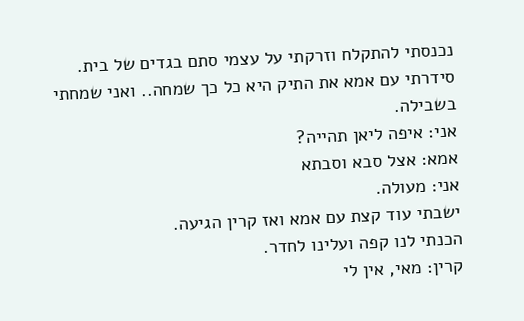נכנסתי להתקלח וזרקתי על עצמי סתם בגדים של בית.
סידרתי עם אמא את התיק היא כל כך שמחה.. ואני שמחתי בשבילה.
אני: איפה ליאן תהייה?
אמא: אצל סבא וסבתא
אני: מעולה.
ישבתי עוד קצת עם אמא ואז קרין הגיעה.
הכנתי לנו קפה ועלינו לחדר.
קרין: מאי, אין לי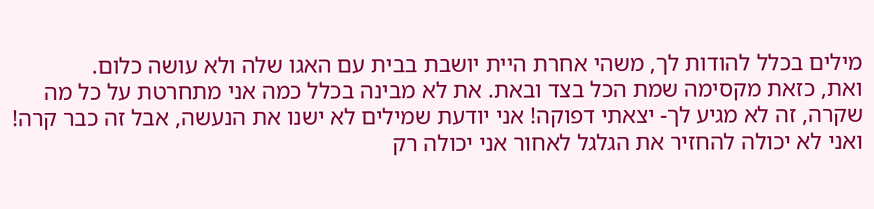מילים בכלל להודות לך, משהי אחרת היית יושבת בבית עם האגו שלה ולא עושה כלום.
ואת, כזאת מקסימה שמת הכל בצד ובאת. את לא מבינה בכלל כמה אני מתחרטת על כל מה שקרה, זה לא מגיע לך- יצאתי דפוקה! אני יודעת שמילים לא ישנו את הנעשה, אבל זה כבר קרה! ואני לא יכולה להחזיר את הגלגל לאחור אני יכולה רק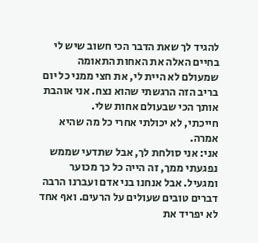להגיד לך שאת הדבר הכי חשוב שיש לי בחיים האלה את האחות התאומה שמעולם לא היית לי, את חצי ממני כל יום בריב הזה הרגשתי שהוא נצח. אני אוהבת אותך הכי שבעולם אחות שלי.
חייכתי, לא יכולתי אחרי כל מה שהיא אמרה.
אני: אני סולחת לך, אבל שתדעי שממש נפגעתי ממך, זה הייה כל כך מכוער ומגעיל. אבל אנחנו בני אדם ועברנו הרבה דברים טובים שעולים על הרעים. ואף אחד לא יפריד את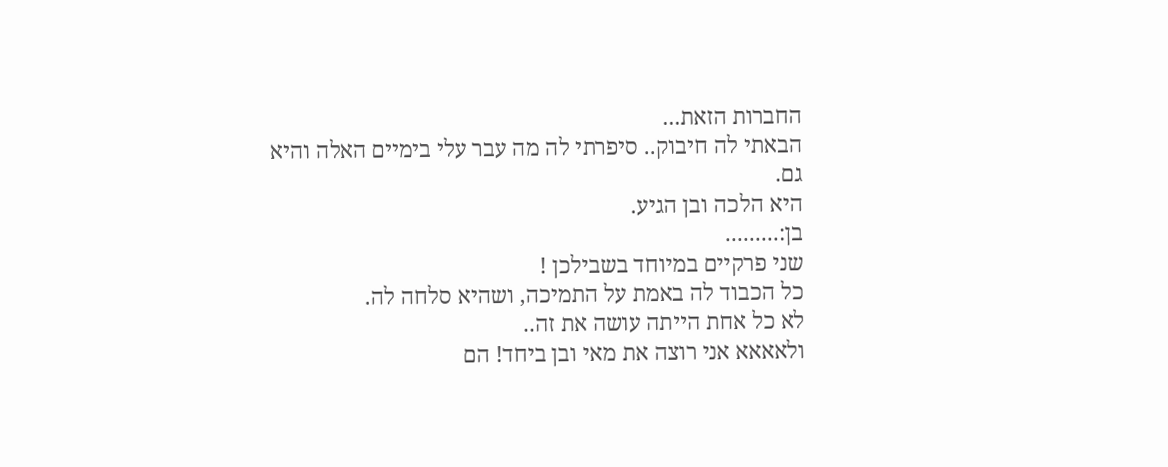החברות הזאת...
הבאתי לה חיבוק.. סיפרתי לה מה עבר עלי בימיים האלה והיא גם.
היא הלכה ובן הגיע.
בן:.........
שני פרקיים במיוחד בשבילכן !
כל הכבוד לה באמת על התמיכה, ושהיא סלחה לה.
לא כל אחת הייתה עושה את זה..
ולאאאא אני רוצה את מאי ובן ביחד! הם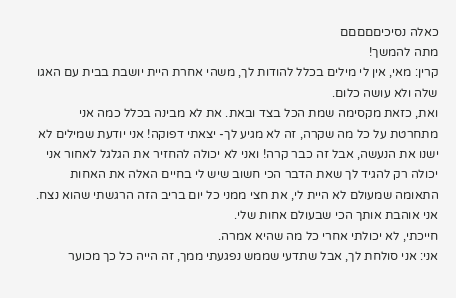כאלה נסיכיםםםםם
מתה להמשך!
קרין: מאי, אין לי מילים בכלל להודות לך, משהי אחרת היית יושבת בבית עם האגו שלה ולא עושה כלום.
ואת, כזאת מקסימה שמת הכל בצד ובאת. את לא מבינה בכלל כמה אני מתחרטת על כל מה שקרה, זה לא מגיע לך- יצאתי דפוקה! אני יודעת שמילים לא ישנו את הנעשה, אבל זה כבר קרה! ואני לא יכולה להחזיר את הגלגל לאחור אני יכולה רק להגיד לך שאת הדבר הכי חשוב שיש לי בחיים האלה את האחות התאומה שמעולם לא היית לי, את חצי ממני כל יום בריב הזה הרגשתי שהוא נצח. אני אוהבת אותך הכי שבעולם אחות שלי.
חייכתי, לא יכולתי אחרי כל מה שהיא אמרה.
אני: אני סולחת לך, אבל שתדעי שממש נפגעתי ממך, זה הייה כל כך מכוער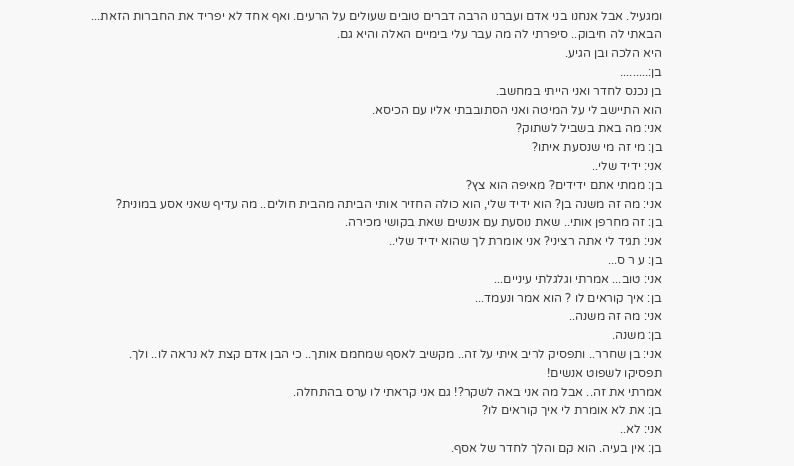ומגעיל. אבל אנחנו בני אדם ועברנו הרבה דברים טובים שעולים על הרעים. ואף אחד לא יפריד את החברות הזאת...
הבאתי לה חיבוק.. סיפרתי לה מה עבר עלי בימיים האלה והיא גם.
היא הלכה ובן הגיע.
בן:.........
בן נכנס לחדר ואני הייתי במחשב.
הוא התיישב לי על המיטה ואני הסתובבתי אליו עם הכיסא.
אני: מה באת בשביל לשתוק?
בן: מי זה מי שנסעת איתו?
אני: ידיד שלי..
בן: ממתי אתם ידידים? מאיפה הוא צץ?
אני: מה זה משנה בן? הוא ידיד שלי, הוא כולה החזיר אותי הביתה מהבית חולים.. מה עדיף שאני אסע במונית?
בן: זה מחרפן אותי.. שאת נוסעת עם אנשים שאת בקושי מכירה.
אני: תגיד לי אתה רציני? אני אומרת לך שהוא ידיד שלי..
בן: ע ר ס...
אני: טוב... אמרתי וגלגלתי עיניים...
בן: איך קוראים לו ? הוא אמר ונעמד...
אני: מה זה משנה..
בן: משנה.
אני: בן שחרר.. ותפסיק לריב איתי על זה.. מקשיב לאסף שמחמם אותך.. כי הבן אדם קצת לא נראה לו.. ולך.
תפסיקו לשפוט אנשים!
אמרתי את זה.. אבל מה אני באה לשקר?! גם אני קראתי לו ערס בהתחלה.
בן: את לא אומרת לי איך קוראים לו?
אני: לא..
בן: אין בעיה. הוא קם והלך לחדר של אסף.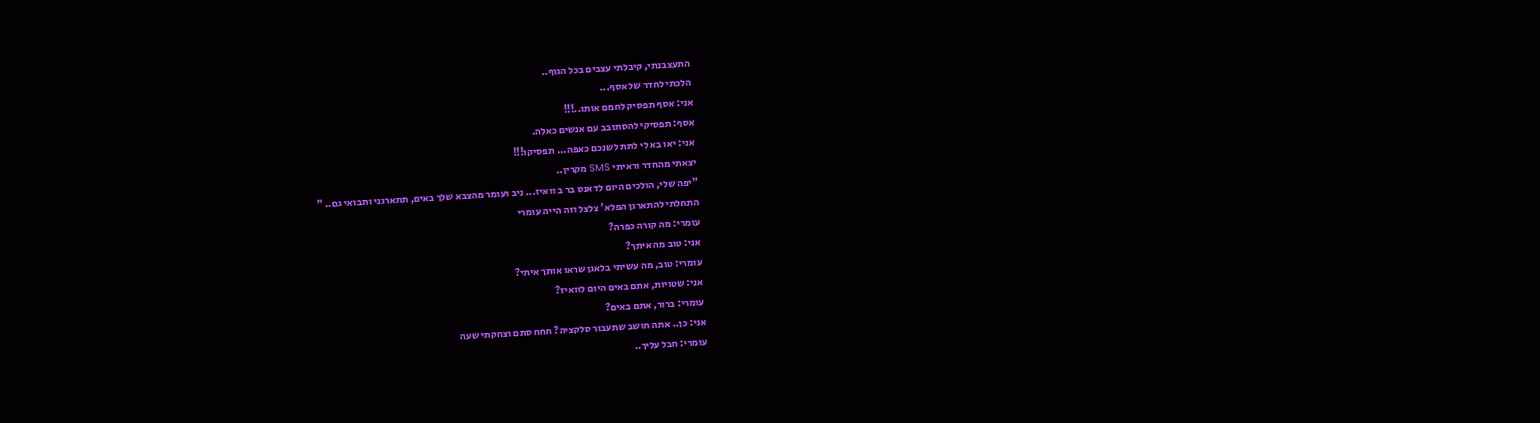התעצבנתי, קיבלתי עצבים בכל הגוף..
הלכתי לחדר של אסף...
אני: אסף תפסיק לחמם אותו..!!!
אסף: תפסיקי להסתובב עם אנשים כאלה.
אני: יאו בא לי לתת לשנכם כאפה... תפסיקו!!!
יצאתי מהחדר וראיתי SMS מקרין..
"יפה שלי, הולכים היום לדאנס בר ב וואיז... ניב ועומר מהצבא שלך באים, תתארגני ותבואי גם.. "
התחלתי להתארגן הפלא' צלצל וזה הייה עומרי
עומרי: מה קורה כפרה?
אני: טוב מה איתך?
עומרי: טוב, מה עשיתי בלאגן שראו אותך איתי?
אני: שטויות, אתם באים היום לוואיז?
עומרי: ברור, אתם באים?
אני: כן.. אתה חושב שתעבור סלקציה? חחח סתם וצחקתי שעה
עומרי: חבל עליך..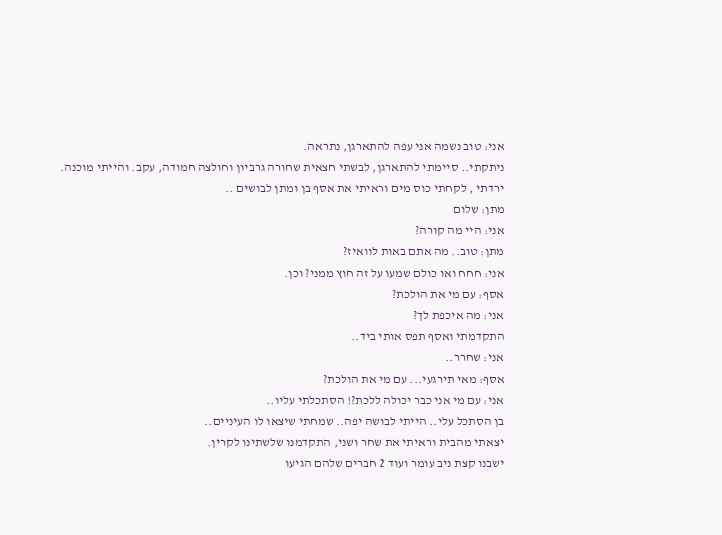אני: טוב נשמה אני עפה להתארגן, נתראה.
ניתקתי.. סיימתי להתארגן, לבשתי חצאית שחורה גרביון וחולצה חמודה, עקב. והייתי מוכנה.
ירדתי , לקחתי כוס מים וראיתי את אסף בן ומתן לבושים ..
מתן: שלום
אני: היי מה קורה?
מתן: טוב.. מה אתם באות לוואיז?
אני: חחח ואו כולם שמעו על זה חוץ ממני? וכן.
אסף: עם מי את הולכת?
אני: מה איכפת לך?
התקדמתי ואסף תפס אותי ביד..
אני: שחרר..
אסף: מאי תירגעי... עם מי את הולכת?
אני: עם מי אני כבר יכולה ללכת?! הסתכלתי עליו..
בן הסתכל עלי.. הייתי לבושה יפה.. שמחתי שיצאו לו העיניים..
יצאתי מהבית וראיתי את שחר ושני, התקדמנו שלשתינו לקרין.
ישבנו קצת ניב עומר ועוד 2 חברים שלהם הגיעו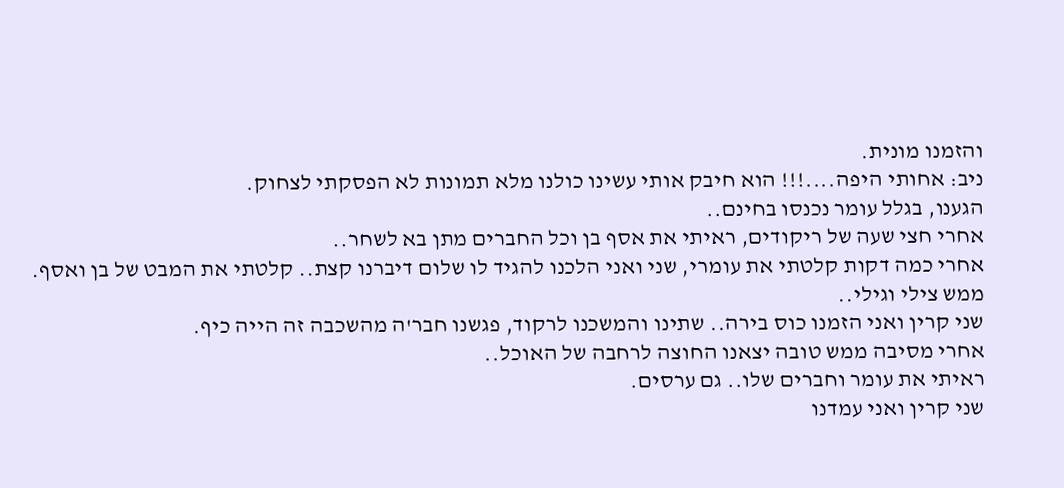והזמנו מונית.
ניב: אחותי היפה....!!! הוא חיבק אותי עשינו כולנו מלא תמונות לא הפסקתי לצחוק.
הגענו, בגלל עומר נכנסו בחינם..
אחרי חצי שעה של ריקודים, ראיתי את אסף בן וכל החברים מתן בא לשחר..
אחרי כמה דקות קלטתי את עומרי, שני ואני הלכנו להגיד לו שלום דיברנו קצת.. קלטתי את המבט של בן ואסף. ממש צילי וגילי..
שני קרין ואני הזמנו כוס בירה.. שתינו והמשכנו לרקוד, פגשנו חבר'ה מהשכבה זה הייה כיף.
אחרי מסיבה ממש טובה יצאנו החוצה לרחבה של האוכל..
ראיתי את עומר וחברים שלו.. גם ערסים.
שני קרין ואני עמדנו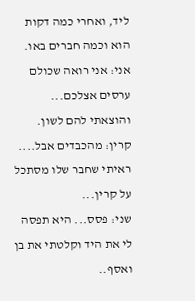ליד, ואחרי כמה דקות הוא וכמה חברים באו.
אני: אני רואה שכולם ערסים אצלכם... והוצאתי להם לשון.
קרין: מהכבדים אבל....
ראיתי שחבר שלו מסתכל על קרין...
שני: פסס... היא תפסה לי את היד וקלטתי את בן ואסף..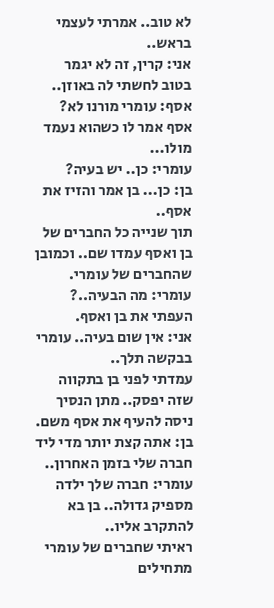לא טוב.. אמרתי לעצמי בראש..
אני: קרין, זה לא יגמר בטוב לחשתי לה באוזן..
אסף: עומרי מורנו לא?
אסף אמר לו כשהוא נעמד מולו...
עומרי: כן.. יש בעיה?
בן: כן... בן אמר והזיז את אסף..
תוך שנייה כל החברים של בן ואסף עמדו שם.. וכמובן שהחברים של עומרי.
עומרי: מה הבעיה..?
העפתי את בן ואסף.
אני: אין שום בעיה.. עומרי בבקשה תלך..
עמדתי לפני בן בתקווה שזה יפסק.. מתן הנסיך ניסה להעיף את אסף משם.
בן: אתה קצת יותר מדי ליד חברה שלי בזמן האחרון..
עומרי: חברה שלך ילדה מספיק גדולה.. בן בא להתקרב אליו..
ראיתי שחברים של עומרי מתחילים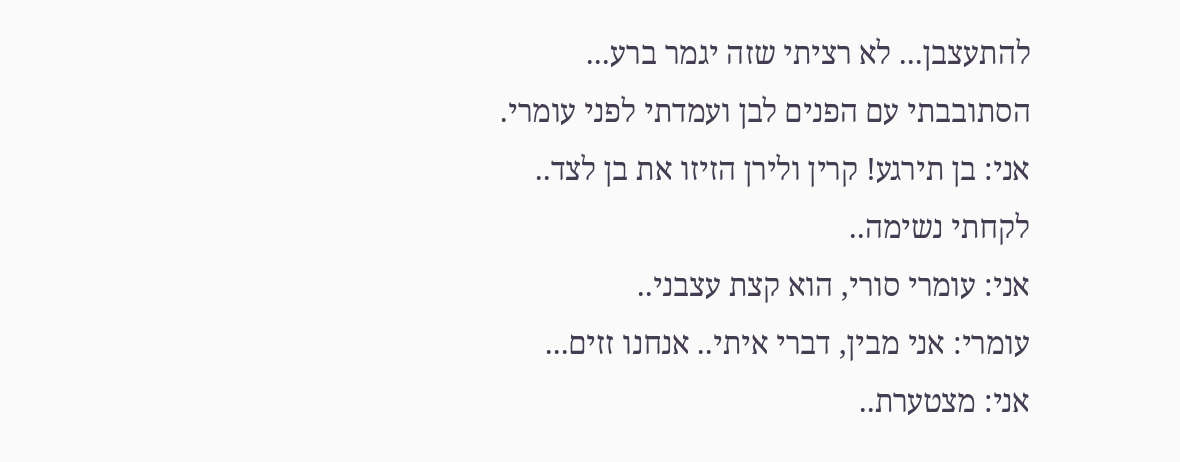להתעצבן... לא רציתי שזה יגמר ברע...
הסתובבתי עם הפנים לבן ועמדתי לפני עומרי.
אני: בן תירגע! קרין ולירן הזיזו את בן לצד..
לקחתי נשימה..
אני: עומרי סורי, הוא קצת עצבני..
עומרי: אני מבין, דברי איתי.. אנחנו זזים...
אני: מצטערת..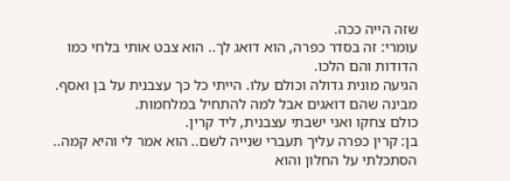שזה הייה ככה.
עומרי: זה בסדר כפרה, הוא דואג לך.. הוא צבט אותי בלחי כמו הדודות והם הלכו.
הגיעה מונית גדולה וכולם עלו. הייתי כל כך עצבנית על בן ואסף. מבינה שהם דואגים אבל למה להתחיל במלחמות.
כולם צחקו ואני ישבתי עצבנית, ליד קרין.
בן: קרין כפרה עליך תעברי שנייה לשם.. הוא אמר לי והיא קמה.. הסתכלתי על החלון והוא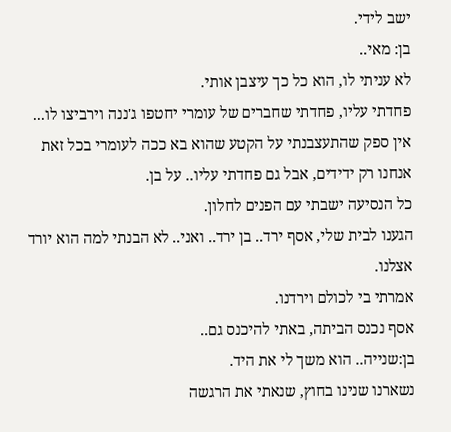ישב לידי.
בן: מאי..
לא עניתי לו, הוא כל כך עיצבן אותי.
פחדתי עליו, פחדתי שחברים של עומרי יחטפו ג'ננה וירביצו לו... אין ספק שהתעצבנתי על הקטע שהוא בא ככה לעומרי בכל זאת אנחנו רק ידידים, אבל גם פחדתי עליו.. על בן.
כל הנסיעה ישבתי עם הפנים לחלון.
הגענו לבית שלי, אסף ירד.. בן ירד.. ואני.. לא הבנתי למה הוא יורד אצלנו.
אמרתי בי לכולם וירדנו.
אסף נכנס הביתה, באתי להיכנס גם..
בן:שנייה.. הוא משך לי את היד.
נשארנו שנינו בחוץ, שנאתי את הרגשה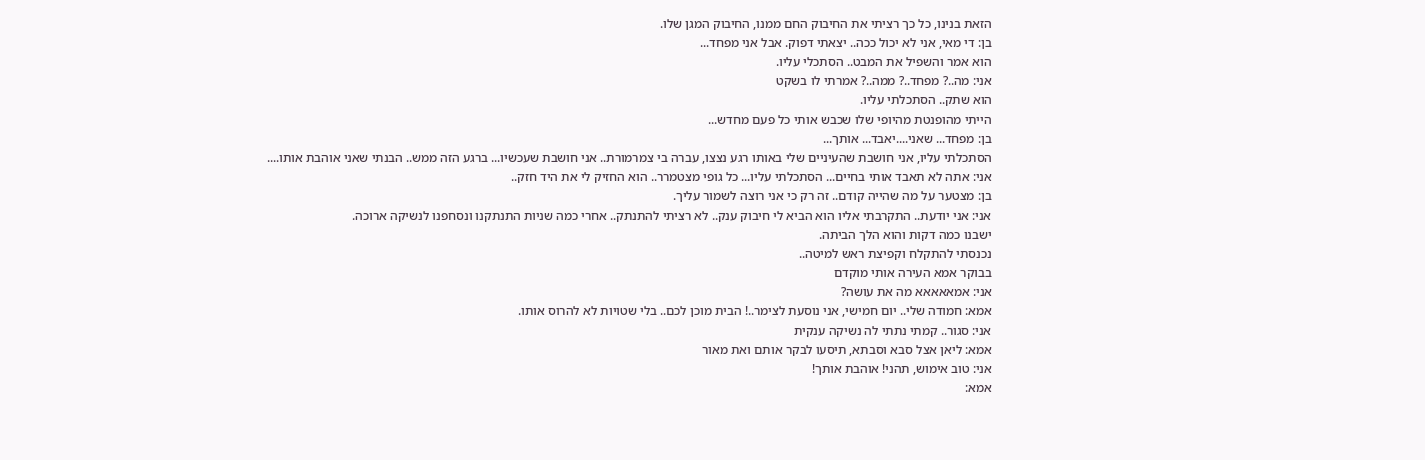הזאת בנינו, כל כך רציתי את החיבוק החם ממנו, החיבוק המגן שלו.
בן: די מאי, אני לא יכול ככה.. יצאתי דפוק. אבל אני מפחד...
הוא אמר והשפיל את המבט.. הסתכלי עליו.
אני: מה..? מפחד..? ממה..? אמרתי לו בשקט
הוא שתק.. הסתכלתי עליו.
הייתי מהופנטת מהיופי שלו שכבש אותי כל פעם מחדש...
בן: מפחד... שאני....יאבד... אותך...
הסתכלתי עליו, אני חושבת שהעיניים שלי באותו רגע נצצו, עברה בי צמרמורת.. אני חושבת שעכשיו... ברגע הזה ממש.. הבנתי שאני אוהבת אותו....
אני: אתה לא תאבד אותי בחיים... הסתכלתי עליו... כל גופי מצטמרר.. הוא החזיק לי את היד חזק..
בן: מצטער על מה שהייה קודם.. זה רק כי אני רוצה לשמור עליך.
אני: אני יודעת.. התקרבתי אליו הוא הביא לי חיבוק ענק.. לא רציתי להתנתק.. אחרי כמה שניות התנתקנו ונסחפנו לנשיקה ארוכה.
ישבנו כמה דקות והוא הלך הביתה.
נכנסתי להתקלח וקפיצת ראש למיטה..
בבוקר אמא העירה אותי מוקדם
אני: אמאאאאא מה את עושה?
אמא: חמודה שלי.. יום חמישי, אני נוסעת לצימר..! הבית מוכן לכם.. בלי שטויות לא להרוס אותו.
אני: סגור.. קמתי נתתי לה נשיקה ענקית
אמא: ליאן אצל סבא וסבתא, תיסעו לבקר אותם ואת מאור
אני: טוב אימוש, תהני! אוהבת אותך!
אמא: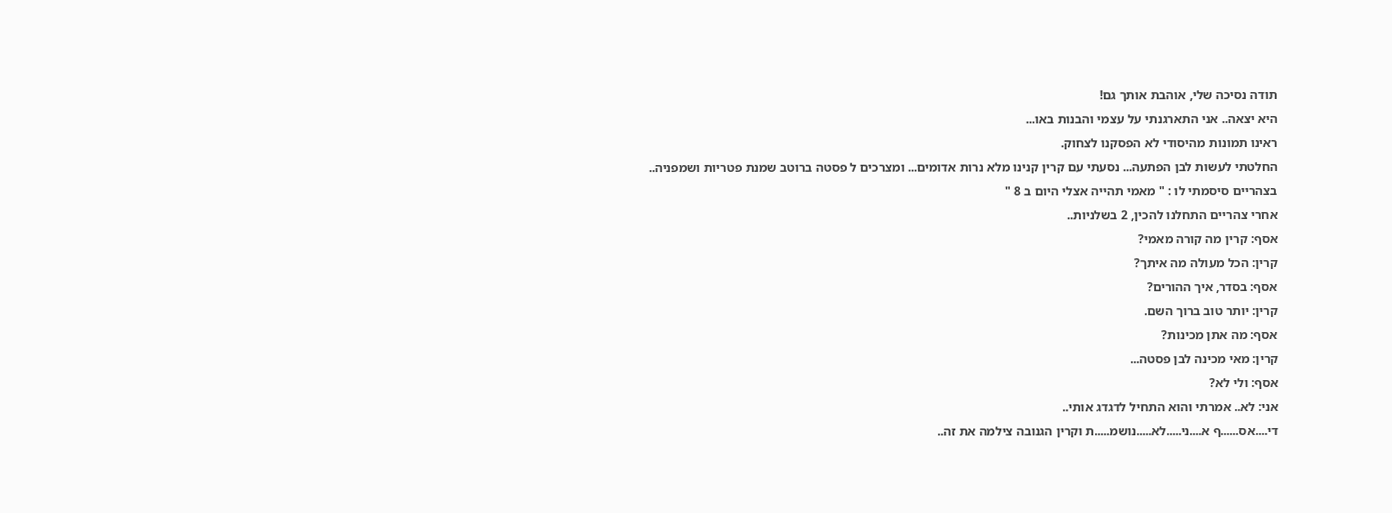תודה נסיכה שלי, אוהבת אותך גם!
היא יצאה.. אני התארגנתי על עצמי והבנות באו...
ראינו תמונות מהיסודי לא הפסקנו לצחוק.
החלטתי לעשות לבן הפתעה... נסעתי עם קרין קנינו מלא נרות אדומים... ומצרכים ל פסטה ברוטב שמנת פטריות ושמפניה..
בצהריים סיסמתי לו : " מאמי תהייה אצלי היום ב 8 "
אחרי צהריים התחלנו להכין, 2 בשלניות..
אסף: קרין מה קורה מאמי?
קרין: הכל מעולה מה איתך?
אסף: בסדר, איך ההורים?
קרין: יותר טוב ברוך השם.
אסף: מה אתן מכינות?
קרין: מאי מכינה לבן פסטה...
אסף: ולי לא?
אני: לא.. אמרתי והוא התחיל לדגדג אותי..
די....אס......ף א....ני.....לא.....נושמ.....ת וקרין הגנובה צילמה את זה..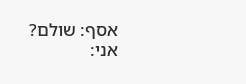אסף: שולם?
אני: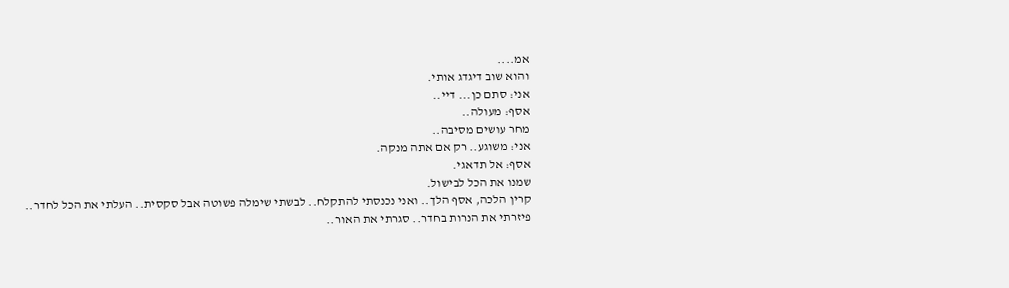אמ....
והוא שוב דיגדג אותי.
אני: סתם כן... דיי..
אסף: מעולה..
מחר עושים מסיבה..
אני: משוגע.. רק אם אתה מנקה.
אסף: אל תדאגי.
שמנו את הכל לבישול.
קרין הלכה, אסף הלך.. ואני נכנסתי להתקלח.. לבשתי שימלה פשוטה אבל סקסית.. העלתי את הכל לחדר..
פיזרתי את הנרות בחדר.. סגרתי את האור..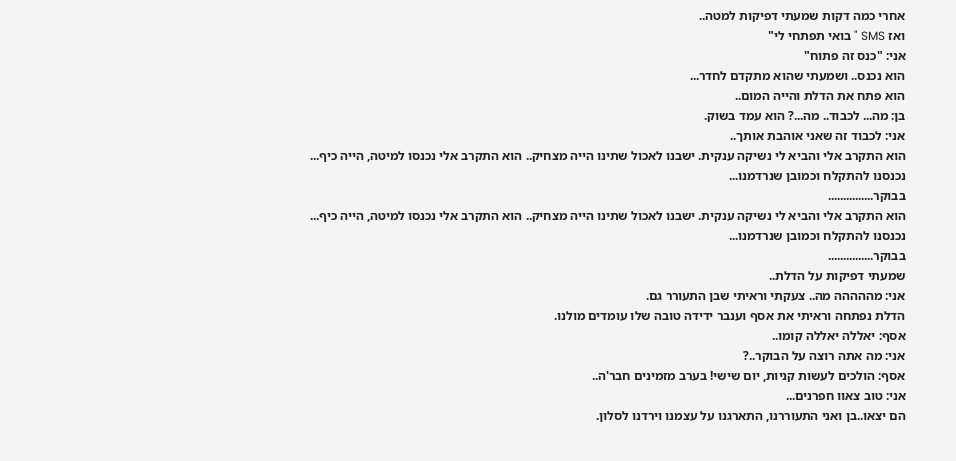אחרי כמה דקות שמעתי דפיקות למטה..
ואז SMS " בואי תפתחי לי"
אני: "כנס זה פתוח"
הוא נכנס.. ושמעתי שהוא מתקדם לחדר...
הוא פתח את הדלת והייה המום..
בן: מה... לכבוד.. מה...? הוא עמד בשוק.
אני: לכבוד זה שאני אוהבת אותך..
הוא התקרב אלי והביא לי נשיקה ענקית. ישבנו לאכול שתינו הייה מצחיק.. הוא התקרב אלי נכנסו למיטה, הייה כיף...
נכנסנו להתקלח וכמובן שנרדמנו...
בבוקר...............
הוא התקרב אלי והביא לי נשיקה ענקית. ישבנו לאכול שתינו הייה מצחיק.. הוא התקרב אלי נכנסו למיטה, הייה כיף...
נכנסנו להתקלח וכמובן שנרדמנו...
בבוקר...............
שמעתי דפיקות על הדלת..
אני: מההההה מה.. צעקתי וראיתי שבן התעורר גם.
הדלת נפתחה וראיתי את אסף וענבר ידידה טובה שלו עומדים מולנו.
אסף: יאללה יאללה קומו..
אני: מה אתה רוצה על הבוקר..?
אסף: הולכים לעשות קניות, יום שישי! בערב מזמינים חבר'ה..
אני: טוב צאוו חפרנים...
הם יצאו..בן ואני התעוררנו, התארגנו על עצמנו וירדנו לסלון.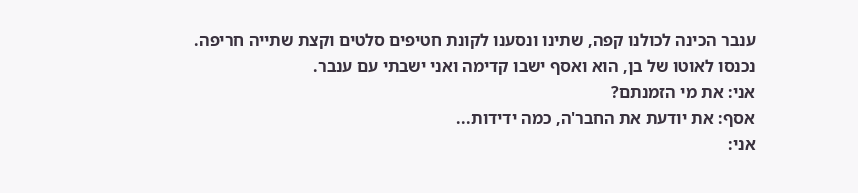ענבר הכינה לכולנו קפה, שתינו ונסענו לקונת חטיפים סלטים וקצת שתייה חריפה.
נכנסו לאוטו של בן, הוא ואסף ישבו קדימה ואני ישבתי עם ענבר.
אני: את מי הזמנתם?
אסף: את יודעת את החבר'ה, כמה ידידות...
אני: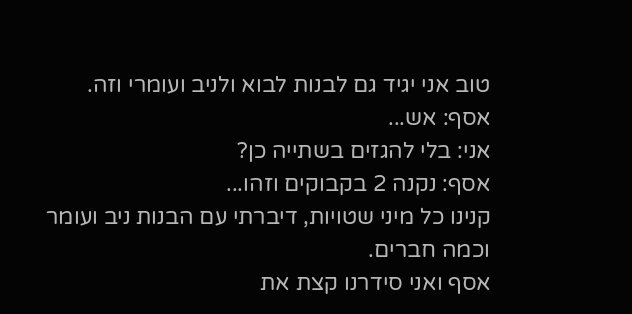טוב אני יגיד גם לבנות לבוא ולניב ועומרי וזה.
אסף: אש...
אני: בלי להגזים בשתייה כן?
אסף: נקנה 2 בקבוקים וזהו...
קנינו כל מיני שטויות, דיברתי עם הבנות ניב ועומר וכמה חברים.
אסף ואני סידרנו קצת את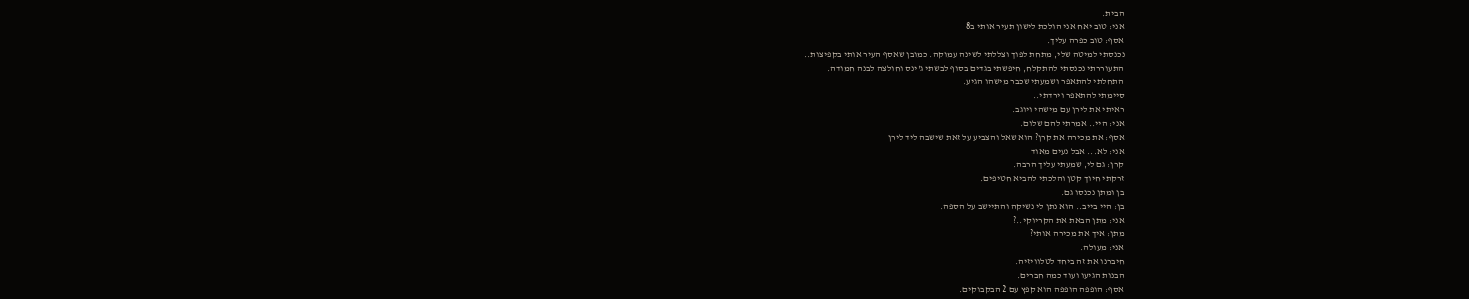הבית.
אני: טוב יאח אני הולכת לישון תעיר אותי ב8
אסף: טוב כפרה עליך.
נכנסתי למיטה שלי, מתחת לפוך וצללתי לשינה עמוקה. כמובן שאסף העיר אותי בקפיצות..
התעוררתי נכנסתי להתקלח, חיפשתי בגדים בסוף לבשתי ג'ינס וחולצה לבנה חמודה.
התחלתי להתאפר ושמעתי שכבר מישהו הגיע.
סיימתי להתאפר וירדתי..
ראיתי את לירן עם מישהי ויוגב.
אני: היי.. אמרתי להם שלום.
אסף: את מכירה את קרן? הוא שאל והצביע על זאת שישבה ליד לירן
אני: לא... אבל נעים מאוד
קרן: גם לי, שמעתי עליך הרבה.
זרקתי חיוך קטן והלכתי להביא חטיפים.
בן ומתן נכנסו גם.
בן: היי בייב.. הוא נתן לי נשיקה והתיישב על הספה.
אני: מתן הבאת את הקריוקי..?
מתן: איך את מכירה אותי?
אני: מעולה.
חיברנו את זה ביחד לטלוויזיה.
הבנות הגיעו ועוד כמה חברים.
אסף: הופפה הופפה הוא קפץ עם 2 הבקבוקים.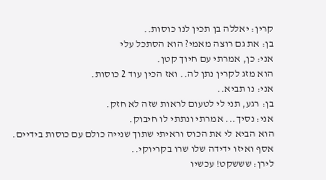קרין: יאללה בן תכין לנו כוסות..
בן: את גם רוצה מאמי? הוא הסתכל עלי
אני: כן, אמרתי עם חיוך קטן.
הוא מזג לקרין נתן לה.. ואז הכין עוד 2 כוסות.
אני: נו תביא..
בן: רגע, תני לי לטעום לראות שזה לא חזק.
אני: נסיך... אמרתי ונתתי לו חיבוק.
הוא הביא לי את הכוס וראיתי שתוך שנייה כולם עם כוסות בידיים.
אסף ואיזו ידידה שלו שרו בקריוקי..
לירן: שששקט! עכשיו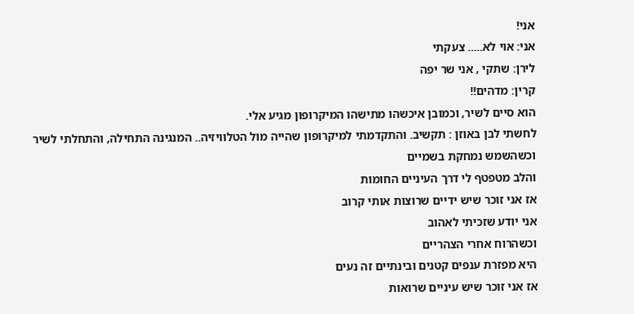אני!
אני: אוי לא..... צעקתי
לירן: שתקי , אני שר יפה
קרין: מדהים!!
הוא סיים לשיר, וכמובן איכשהו מתישהו המיקרופון מגיע אלי.
לחשתי לבן באוזן : תקשיב. והתקדמתי למיקרופון שהייה מול הטלוויזיה.. המנגינה התחילה, והתחלתי לשיר
וכשהשמש נמחקת בשמיים
והלב מטפטף לי דרך העיניים החומות
אז אני זוכר שיש ידיים שרוצות אותי קרוב
אני יודע שזכיתי לאהוב
וכשהרוח אחרי הצהריים
היא מפזרת ענפים קטנים ובינתיים זה נעים
אז אני זוכר שיש עיניים שרואות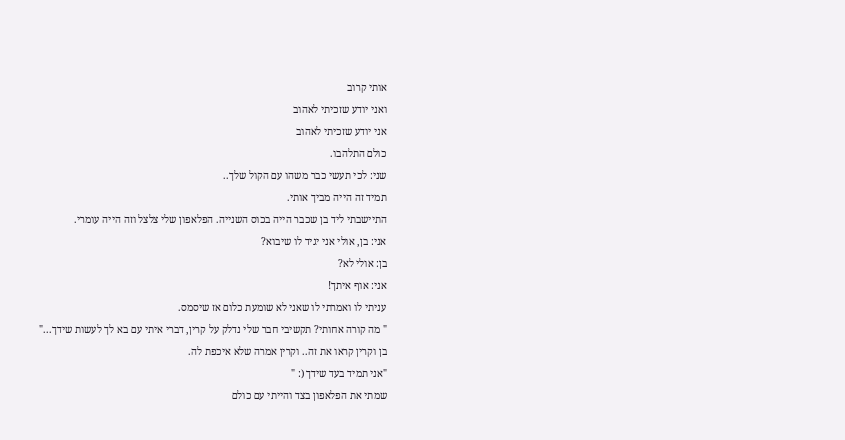אותי קרוב
ואני יודע שזכיתי לאהוב
אני יודע שזכיתי לאהוב
כולם התלהבו.
שני: לכי תעשי כבר משהו עם הקול שלך..
תמיד זה הייה מביך אותי.
התיישבתי ליד בן שכבר הייה בכוס השנייה. הפלאפון שלי צלצל וזה הייה עומרי.
אני: בן, אולי אני יגיד לו שיבוא?
בן: אולי לא?
אני: אוף איתך!
עניתי לו ואמרתי לו שאני לא שומעת כלום אז שיסמס.
" מה קורה אחותי? תקשיבי חבר שלי נדלק על קרין, דברי איתי עם בא לך לעשות שידך..."
בן וקרין קראו את זה.. וקרין אמרה שלא איכפת לה.
"אני תמיד בעד שידך (: "
שמתי את הפלאפון בצד והייתי עם כולם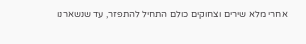אחרי מלא שירים וצחוקים כולם התחיל להתפזר, עד שנשארנו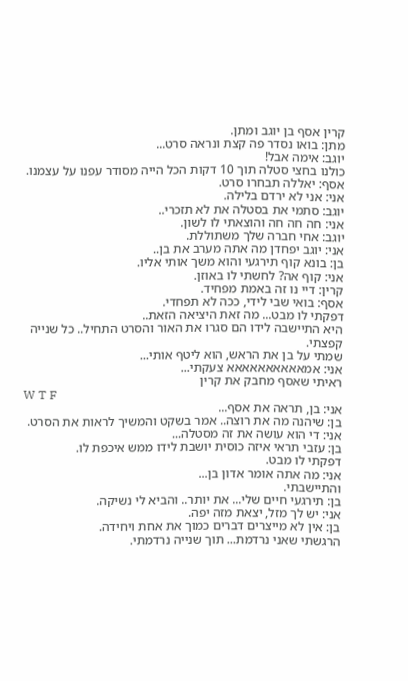קרין אסף בן יוגב ומתן.
מתן: בואו נסדר פה קצת ונראה סרט...
יוגב: אימה אבל!
כולנו בחצי סטלה תוך 10 דקות הכל הייה מסודר עפנו על עצמנו.
אסף: יאללה תבחרו סרט.
אני: אני לא ירדם בלילה.
יוגב: סתמי את בסטלה את לא תזכרי..
אני: חה חה חה והוצאתי לו לשון.
יוגב: אחי חברה שלך משתוללת.
אני: יוגב יפחדן מה אתה מערב את בן..
בן: בונא קוף תירגעי והוא משך אותי אליו.
אני: קוף אה? לחשתי לו באוזן.
קרין: דיי נו זה באמת מפחיד.
אסף: בואי שבי לידי, ככה לא תפחדי.
דפקתי לו מבט... מה זאת היציאה הזאת..
היא התיישבה לידו הם סגרו את האור והסרט התחיל.. כל שנייה קפצתי.
שמתי על בן את הראש, הוא ליטף אותי...
אני: אמאאאאאאאאאא צעקתי...
ראיתי שאסף מחבק את קרין
W T F
אני: בן, תראה את אסף...
בן: שיהנה מה את רוצה.. אמר בשקט והמשיך לראות את הסרט.
אני: די הוא עושה את זה מסטלה...
בן: עזבי תראי איזה כוסית יושבת לידו ממש איכפת לו.
דפקתי לו מבט.
אני: מה אתה אומר אדון בן...
והתיישבתי.
בן: תירגעי חיים שלי... את יותר.. והביא לי נשיקה.
אני: יש לך מזל, יצאת מזה יפה.
בן: אין לא מייצרים דברים כמוך את אחת ויחידה.
הרגשתי שאני נרדמת... תוך שנייה נרדמתי.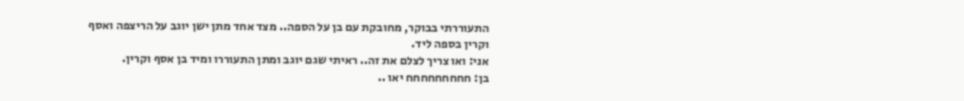התעוררתי בבוקר, מחובקת עם בן על הספה.. מצד אחד מתן ישן יוגב על הריצפה ואסף וקרין בספה ליד.
אני: ואו צריך לצלם את זה.. ראיתי שגם יוגב ומתן התעוררו ומיד בן אסף וקרין.
בן: חחחחחחחחח יאו ..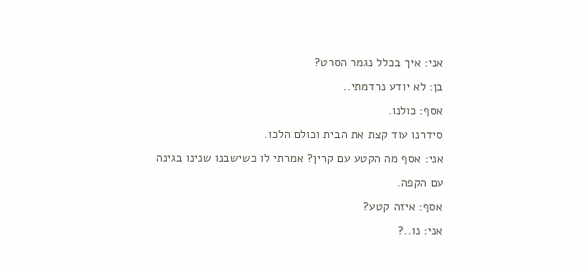אני: איך בכלל נגמר הסרט?
בן: לא יודע נרדמתי..
אסף: כולנו.
סידרנו עוד קצת את הבית וכולם הלכו.
אני: אסף מה הקטע עם קרין? אמרתי לו כשישבנו שנינו בגינה עם הקפה.
אסף: איזה קטע?
אני: נו..?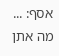אסף: ...
מה אתן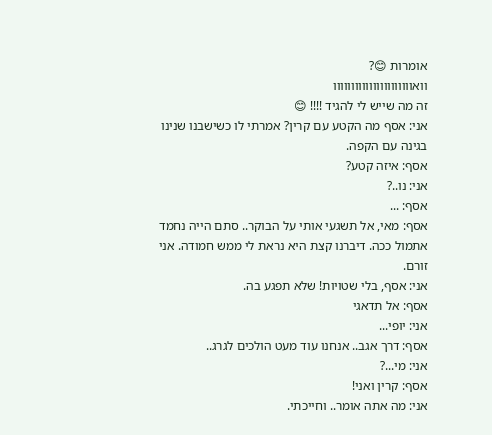אומרות 😊?
וואוווווווווווווווווווווו
זה מה שייש לי להגיד !!!! 😊
אני: אסף מה הקטע עם קרין? אמרתי לו כשישבנו שנינו בגינה עם הקפה.
אסף: איזה קטע?
אני: נו..?
אסף: ...
אסף: מאי, אל תשגעי אותי על הבוקר.. סתם הייה נחמד אתמול ככה. דיברנו קצת היא נראת לי ממש חמודה. אני זורם.
אני: אסף, בלי שטויות! שלא תפגע בה.
אסף: אל תדאגי
אני: יופי...
אסף: דרך אגב.. אנחנו עוד מעט הולכים לגרג..
אני: מי...?
אסף: קרין ואני!
אני: מה אתה אומר.. וחייכתי.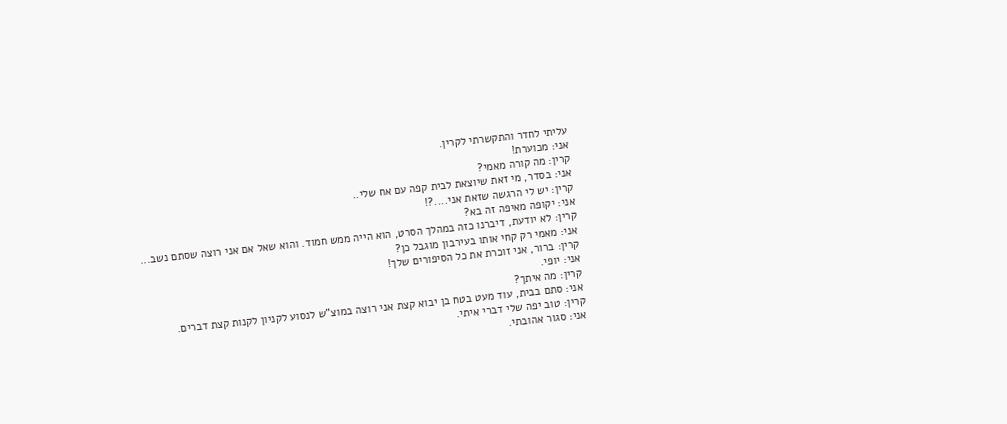עליתי לחדר והתקשרתי לקרין.
אני: מכוערת!
קרין: מה קורה מאמי?
אני: בסדר, מי זאת שיוצאת לבית קפה עם אח שלי..
קרין: יש לי הרגשה שזאת אני....?!
אני: יקופה מאיפה זה בא?
קרין: לא יודעת, דיברנו כזה במהלך הסרט, הוא הייה ממש חמוד. והוא שאל אם אני רוצה שסתם נשב...
אני: מאמי רק קחי אותו בעירבון מוגבל כן?
קרין: ברור, אני זוכרת את כל הסיפורים שלך!
אני: יופי.
קרין: מה איתך?
אני: סתם בבית, עוד מעט בטח בן יבוא קצת אני רוצה במוצ"ש לנסוע לקניון לקנות קצת דברים.
קרין: טוב יפה שלי דברי איתי.
אני: סגור אהובתי.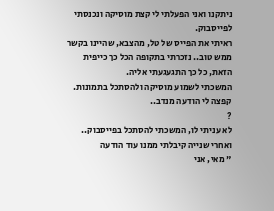ניתקנו ואני הפעלתי לי קצת מוסיקה ונכנסתי לפייסבוק.
ראיתי את הפייס של טל, מהצבא, שהיינו בקשר ממש טוב.. נזכרתי בתקופה הכל כך כייפית הזאת, כל כך התגעגעתי אליה.
המשכתי לשמוע מוסיקה ולהסתכל בתמונות. קפצה לי הודעה מנדב..
?
לא עניתי לו, המשכתי להסתכל בפייסבוק.. ואחרי שנייה קיבלתי ממנו עוד הודעה
" מאי, אני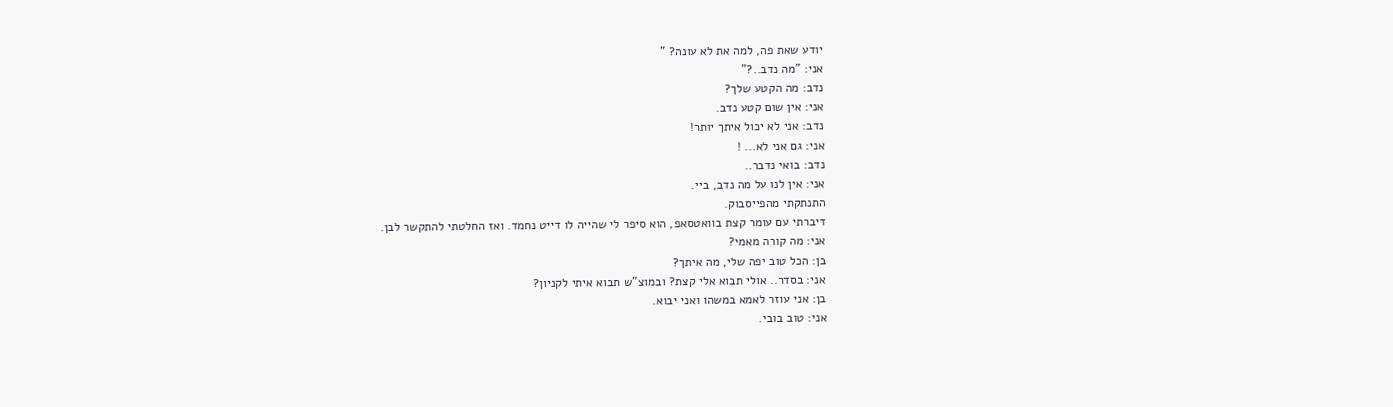יודע שאת פה, למה את לא עונה? "
אני: "מה נדב..?"
נדב: מה הקטע שלך?
אני: אין שום קטע נדב.
נדב: אני לא יכול איתך יותר!
אני: גם אני לא... !
נדב: בואי נדבר..
אני: אין לנו על מה נדב, ביי.
התנתקתי מהפייסבוק.
דיברתי עם עומר קצת בוואטסאפ, הוא סיפר לי שהייה לו דייט נחמד. ואז החלטתי להתקשר לבן.
אני: מה קורה מאמי?
בן: הכל טוב יפה שלי, מה איתך?
אני: בסדר.. אולי תבוא אלי קצת? ובמוצ"ש תבוא איתי לקניון?
בן: אני עוזר לאמא במשהו ואני יבוא.
אני: טוב בובי.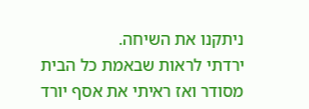ניתקנו את השיחה.
ירדתי לראות שבאמת כל הבית מסודר ואז ראיתי את אסף יורד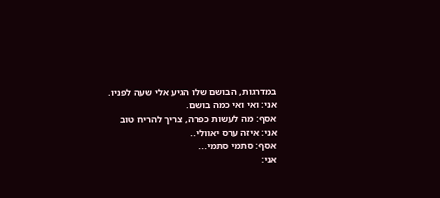במדרגות, הבושם שלו הגיע אלי שעה לפניו.
אני: ואי ואי כמה בושם.
אסף: מה לעשות כפרה, צריך להריח טוב
אני: איזה ערס יאוולי..
אסף: סתמי סתמי...
אני: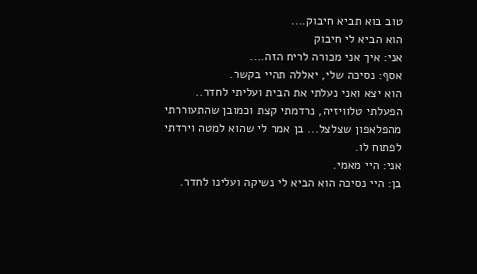טוב בוא תביא חיבוק....
הוא הביא לי חיבוק
אני: איך אני מכורה לריח הזה....
אסף: נסיכה שלי, יאללה תהיי בקשר.
הוא יצא ואני נעלתי את הבית ועליתי לחדר..
הפעלתי טלוויזיה, נרדמתי קצת וכמובן שהתעוררתי מהפלאפון שצלצל... בן אמר לי שהוא למטה וירדתי לפתוח לו.
אני: היי מאמי.
בן: היי נסיכה הוא הביא לי נשיקה ועלינו לחדר.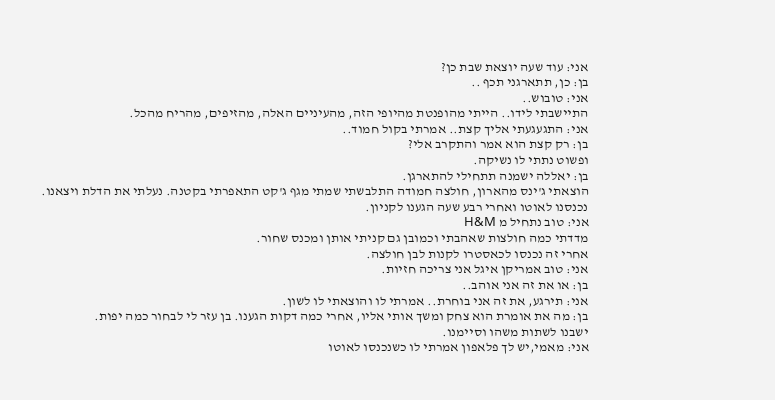אני: עוד שעה יוצאת שבת כן?
בן: כן, תתארגני תכף ..
אני: טובוש..
התיישבתי לידו.. הייתי מהופנטת מהיופי הזה, מהעיניים האלה, מהזיפים, מהריח מהכל.
אני: התגעגעתי אליך קצת.. אמרתי בקול חמוד..
בן: רק קצת הוא אמר והתקרב אלי?
ופשוט נתתי לו נשיקה.
בן: יאללה ישמנה תתחילי להתארגן.
הוצאתי ג'ינס מהארון, חולצה חמודה התלבשתי שמתי מגף ג'קט התאפרתי בקטנה. נעלתי את הדלת ויצאנו.
נכנסנו לאוטו ואחרי רבע שעה הגענו לקניון.
אני: טוב נתחיל מ H&M
מדדתי כמה חולצות שאהבתי וכמובן גם קניתי אותן ומכנס שחור.
אחרי זה נכנסו לכאסטרו לקנות לבן חולצה.
אני: טוב אמריקן איגל אני צריכה חזיות.
בן: או את זה אני אוהב..
אני: תירגע, את זה אני בוחרת.. אמרתי לו והוצאתי לו לשון.
בן: מה את אומרת הוא צחק ומשך אותי אליו, אחרי כמה דקות הגענו. בן עזר לי לבחור כמה יפות.
ישבנו לשתות משהו וסיימנו.
אני: מאמי,יש לך פלאפון אמרתי לו כשנכנסו לאוטו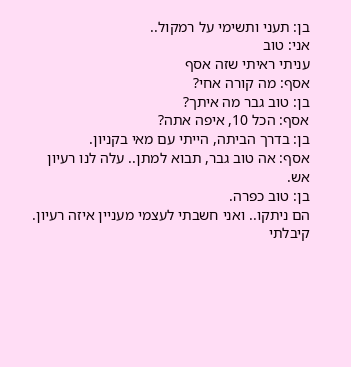בן: תעני ותשימי על רמקול..
אני: טוב
עניתי ראיתי שזה אסף
אסף: מה קורה אחי?
בן: טוב גבר מה איתך?
אסף: הכל 10, איפה אתה?
בן: בדרך הביתה, הייתי עם מאי בקניון.
אסף: אה טוב גבר, תבוא למתן.. עלה לנו רעיון אש.
בן: טוב כפרה.
הם ניתקו.. ואני חשבתי לעצמי מעניין איזה רעיון.
קיבלתי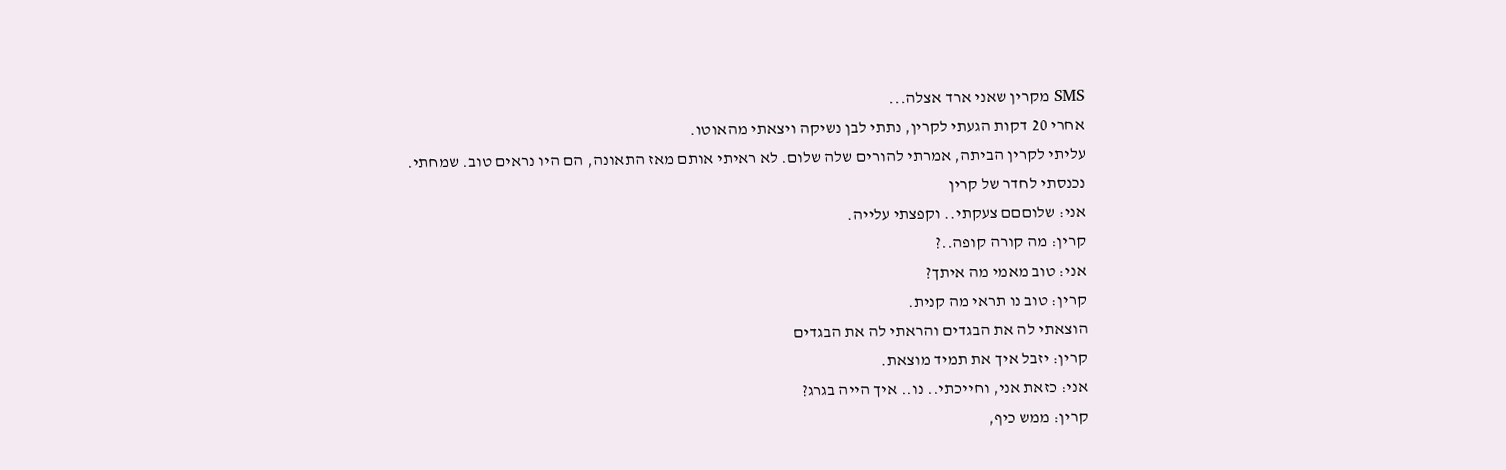SMS מקרין שאני ארד אצלה...
אחרי 20 דקות הגעתי לקרין, נתתי לבן נשיקה ויצאתי מהאוטו.
עליתי לקרין הביתה, אמרתי להורים שלה שלום. לא ראיתי אותם מאז התאונה, הם היו נראים טוב. שמחתי.
נכנסתי לחדר של קרין
אני: שלוםםם צעקתי.. וקפצתי עלייה.
קרין: מה קורה קופה..?
אני: טוב מאמי מה איתך?
קרין: טוב נו תראי מה קנית.
הוצאתי לה את הבגדים והראתי לה את הבגדים
קרין: יזבל איך את תמיד מוצאת.
אני: כזאת אני, וחייכתי.. נו.. איך הייה בגרג?
קרין: ממש כיף,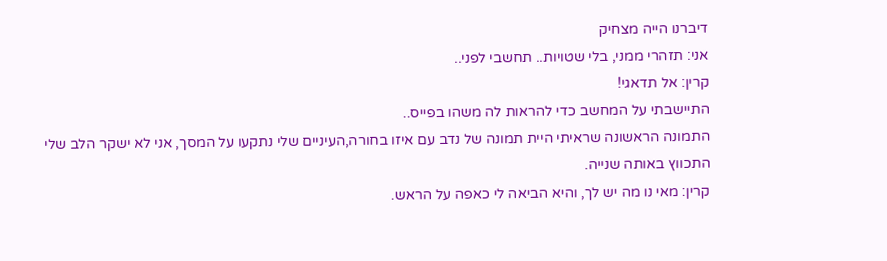דיברנו הייה מצחיק
אני: תזהרי ממני, בלי שטויות.. תחשבי לפני..
קרין: אל תדאגי!
התיישבתי על המחשב כדי להראות לה משהו בפייס..
התמונה הראשונה שראיתי היית תמונה של נדב עם איזו בחורה,העיניים שלי נתקעו על המסך, אני לא ישקר הלב שלי התכווץ באותה שנייה.
קרין: מאי נו מה יש לך, והיא הביאה לי כאפה על הראש.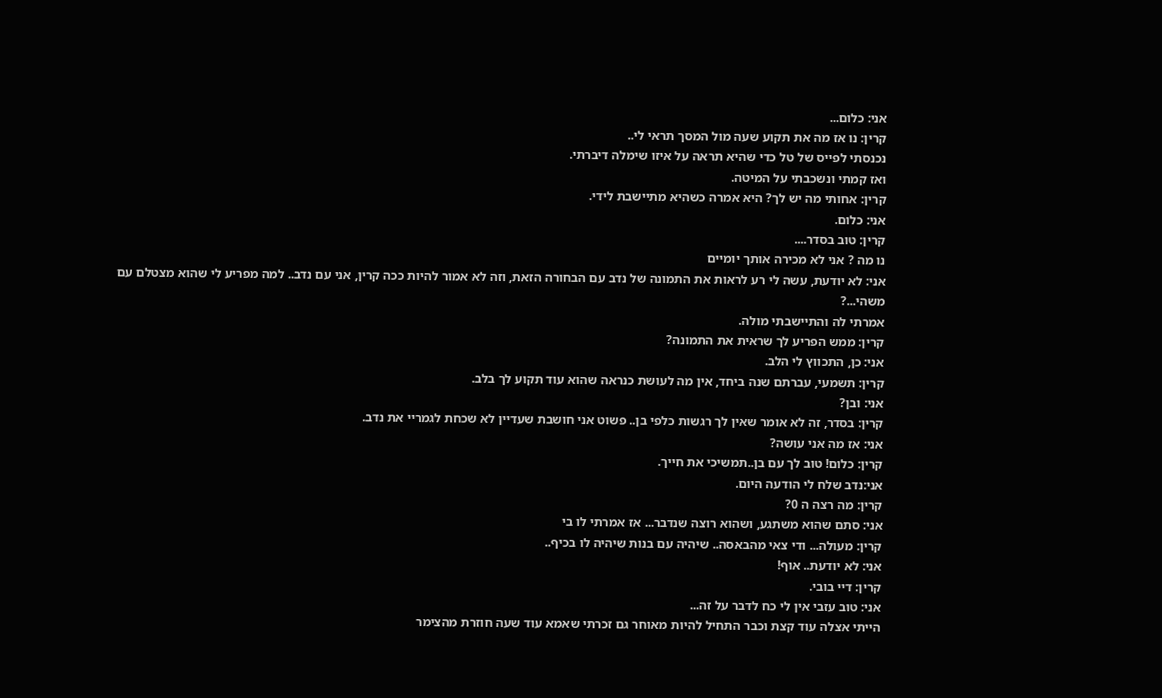אני: כלום...
קרין: נו אז מה את תקוע שעה מול המסך תראי לי..
נכנסתי לפייס של טל כדי שהיא תראה על איזו שימלה דיברתי.
ואז קמתי ונשכבתי על המיטה.
קרין: אחותי מה יש לך? היא אמרה כשהיא מתיישבת לידי.
אני: כלום.
קרין: טוב בסדר....
נו מה ? אני לא מכירה אותך יומיים
אני: לא יודעת, עשה לי רע לראות את התמונה של נדב עם הבחורה הזאת, וזה לא אמור להיות ככה קרין, אני עם נדב.. למה מפריע לי שהוא מצטלם עם משהי...?
אמרתי לה והתיישבתי מולה.
קרין: ממש הפריע לך שראית את התמונה?
אני: כן, התכווץ לי הלב.
קרין: תשמעי, עברתם שנה ביחד, אין מה לעושת כנראה שהוא עוד תקוע לך בלב.
אני: ובן?
קרין: בסדר, זה לא אומר שאין לך רגשות כלפי בן.. פשוט אני חושבת שעדיין לא שכחת לגמריי את נדב.
אני: אז מה אני עושה?
קרין: כלום! טוב לך עם בן..תמשיכי את חייך.
אני:נדב שלח לי הודעה היום.
קרין: מה רצה ה 0?
אני: סתם שהוא משתגע, ושהוא רוצה שנדבר... אז אמרתי לו בי
קרין: מעולה... ודי צאי מהבאסה.. שיהיה עם בנות שיהיה לו בכיף..
אני: לא יודעת.. אוף!
קרין: דיי בובי.
אני: טוב עזבי אין לי כח לדבר על זה...
הייתי אצלה עוד קצת וכבר התחיל להיות מאוחר גם זכרתי שאמא עוד שעה חוזרת מהצימר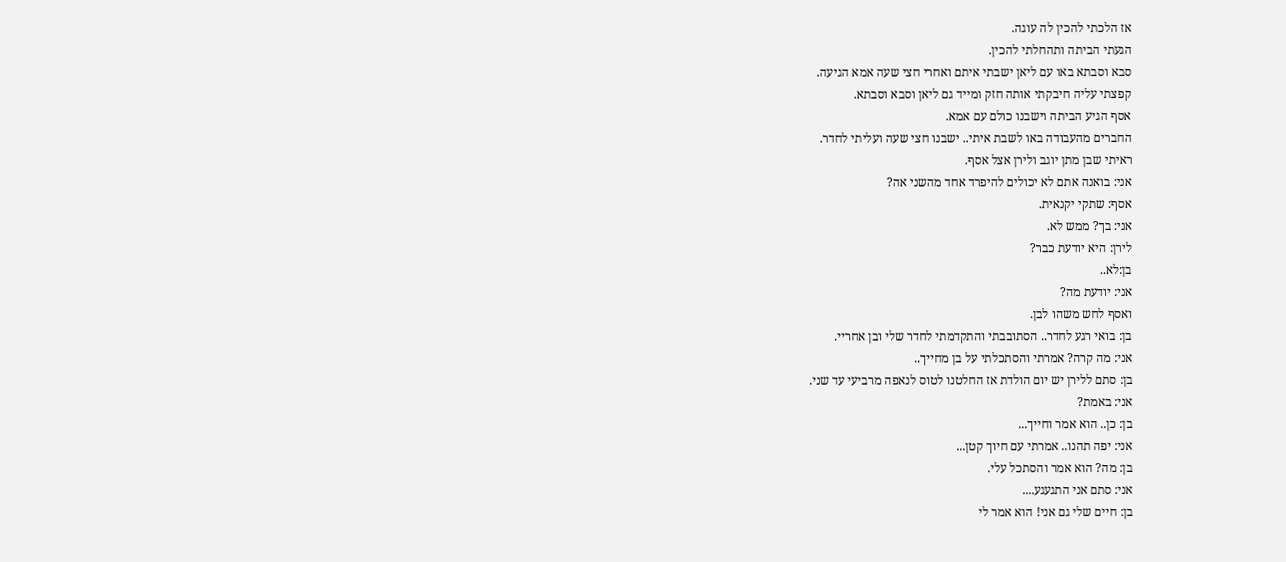אז הלכתי להכין לה עוגה.
הגעתי הביתה ותהחלתי להכין.
סבא וסבתא באו עם ליאן ישבתי איתם ואחרי חצי שעה אמא הגיעה.
קפצתי עליה חיבקתי אותה חזק ומייד גם ליאן וסבא וסבתא.
אסף הגיע הביתה וישבנו כולם עם אמא.
החברים מהעבודה באו לשבת איתי.. ישבנו חצי שעה ועליתי לחדר.
ראיתי שבן מתן יוגב ולירן אצל אסף.
אני: בואנה אתם לא יכולים להיפרד אחד מהשני אה?
אסף: שתקי יקנאית.
אני: בך? ממש לא.
לירן: היא יודעת כבר?
בן:לא..
אני: יודעת מה?
ואסף לחש משהו לבן.
בן: בואי רגע לחדר.. הסתובבתי והתקדמתי לחדר שלי ובן אחריי.
אני: מה קרה? אמרתי והסתכלתי על בן מחייך..
בן: סתם ללירן יש יום הולדת אז החלטנו לטוס לנאפה מרביעי עד שני.
אני: באמת?
בן: כן.. הוא אמר וחייך...
אני: יפה תהנו.. אמרתי עם חיוך קטן...
בן: מה? הוא אמר והסתכל עלי.
אני: סתם אני התגעגע....
בן: חיים שלי גם אני! הוא אמר לי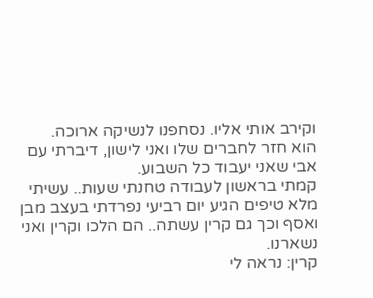וקירב אותי אליו. נסחפנו לנשיקה ארוכה.
הוא חזר לחברים שלו ואני לישון, דיברתי עם אבי שאני יעבוד כל השבוע.
קמתי בראשון לעבודה טחנתי שעות.. עשיתי מלא טיפים הגיע יום רביעי נפרדתי בעצב מבן ואסף וכך גם קרין עשתה.. הם הלכו וקרין ואני נשארנו.
קרין: נראה לי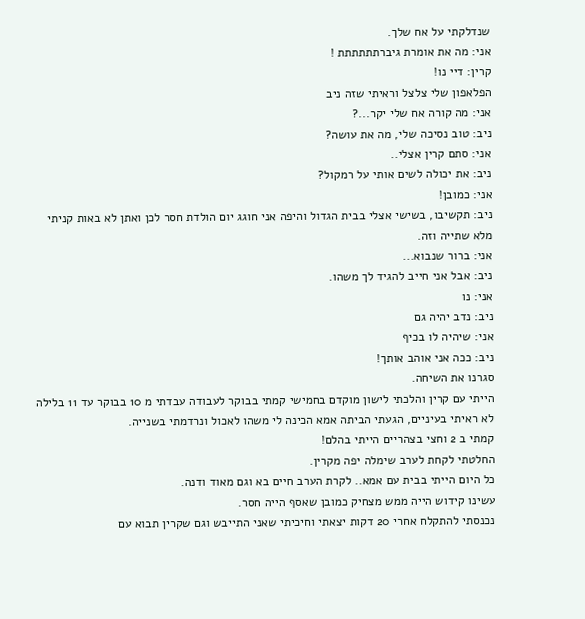שנדלקתי על אח שלך.
אני: מה את אומרת גיברתתתתתת !
קרין: דיי נו!
הפלאפון שלי צלצל וראיתי שזה ניב
אני: מה קורה אח שלי יקר...?
ניב: טוב נסיכה שלי, מה את עושה?
אני: סתם קרין אצלי..
ניב: את יכולה לשים אותי על רמקול?
אני: כמובן!
ניב: תקשיבו, בשישי אצלי בבית הגדול והיפה אני חוגג יום הולדת חסר לכן ואתן לא באות קניתי מלא שתייה וזה.
אני: ברור שנבוא...
ניב: אבל אני חייב להגיד לך משהו.
אני: נו
ניב: נדב יהיה גם
אני: שיהיה לו בכיף
ניב: ככה אני אוהב אותך!
סגרנו את השיחה.
הייתי עם קרין והלכתי לישון מוקדם בחמישי קמתי בבוקר לעבודה עבדתי מ 10 בבוקר עד 11 בלילה לא ראיתי בעיניים, הגעתי הביתה אמא הכינה לי משהו לאכול ונרדמתי בשנייה.
קמתי ב 2 וחצי בצהריים הייתי בהלם!
החלטתי לקחת לערב שימלה יפה מקרין.
כל היום הייתי בבית עם אמא.. לקרת הערב חיים בא וגם מאוד ודנה.
עשינו קידוש הייה ממש מצחיק כמובן שאסף הייה חסר.
נכנסתי להתקלח אחרי 20 דקות יצאתי וחיכיתי שאני התייבש וגם שקרין תבוא עם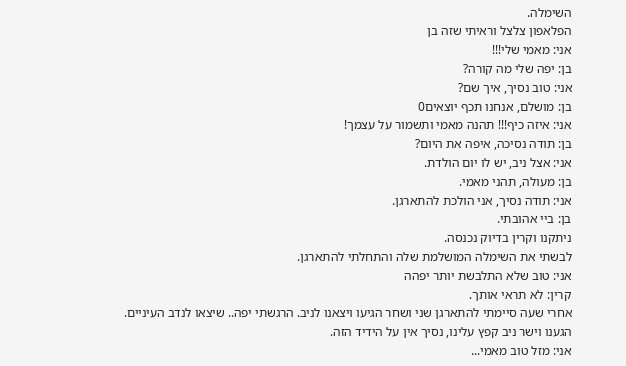השימלה.
הפלאפון צלצל וראיתי שזה בן
אני: מאמי שלי!!!
בן: יפה שלי מה קורה?
אני: טוב נסיך, איך שם?
בן: מושלם, אנחנו תכף יוצאים0
אני: איזה כיף!!! תהנה מאמי ותשמור על עצמך!
בן: תודה נסיכה, איפה את היום?
אני: אצל ניב, יש לו יום הולדת.
בן: מעולה, תהני מאמי.
אני: תודה נסיך, אני הולכת להתארגן.
בן: ביי אהובתי.
ניתקנו וקרין בדיוק נכנסה.
לבשתי את השימלה המושלמת שלה והתחלתי להתארגן.
אני: טוב שלא התלבשת יותר יפהה
קרין: לא תראי אותך.
אחרי שעה סיימתי להתארגן שני ושחר הגיעו ויצאנו לניב. הרגשתי יפה.. שיצאו לנדב העיניים.
הגענו וישר ניב קפץ עלינו, נסיך אין על הידיד הזה.
אני: מזל טוב מאמי...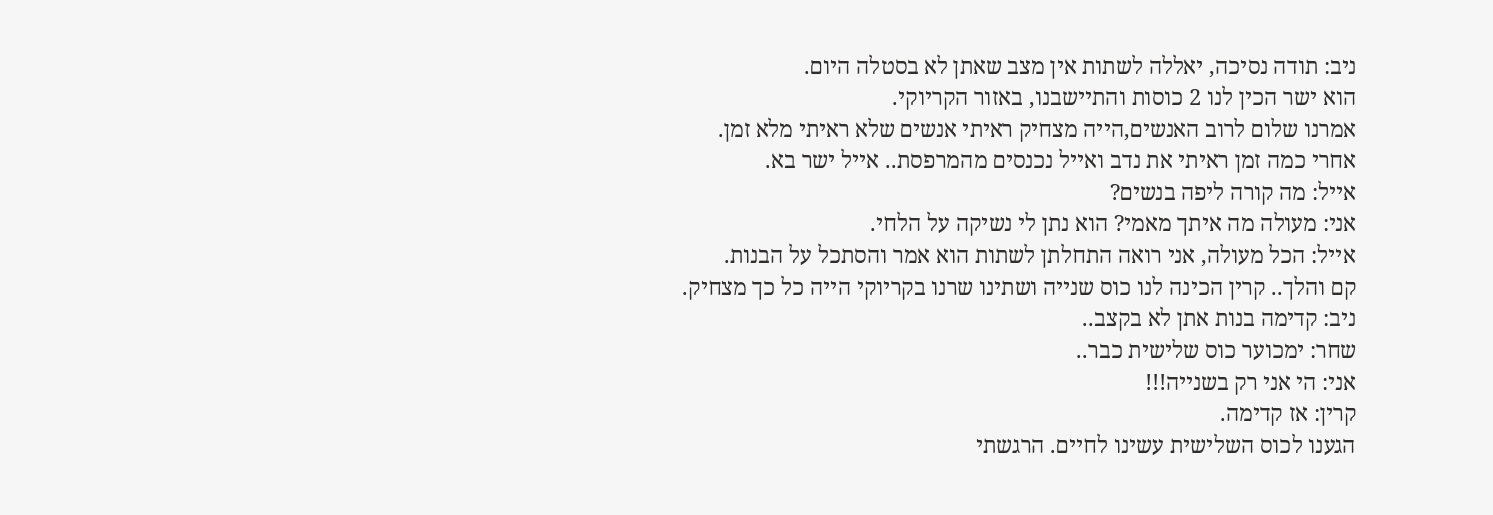ניב: תודה נסיכה, יאללה לשתות אין מצב שאתן לא בסטלה היום.
הוא ישר הכין לנו 2 כוסות והתיישבנו, באזור הקריוקי.
אמרנו שלום לרוב האנשים,הייה מצחיק ראיתי אנשים שלא ראיתי מלא זמן.
אחרי כמה זמן ראיתי את נדב ואייל נכנסים מהמרפסת.. אייל ישר בא.
אייל: מה קורה ליפה בנשים?
אני: מעולה מה איתך מאמי? הוא נתן לי נשיקה על הלחי.
אייל: הכל מעולה, אני רואה התחלתן לשתות הוא אמר והסתכל על הבנות.
קם והלך.. קרין הכינה לנו כוס שנייה ושתינו שרנו בקריוקי הייה כל כך מצחיק.
ניב: קדימה בנות אתן לא בקצב..
שחר: ימכוער כוס שלישית כבר..
אני: הי אני רק בשנייה!!!
קרין: אז קדימה.
הגענו לכוס השלישית עשינו לחיים. הרגשתי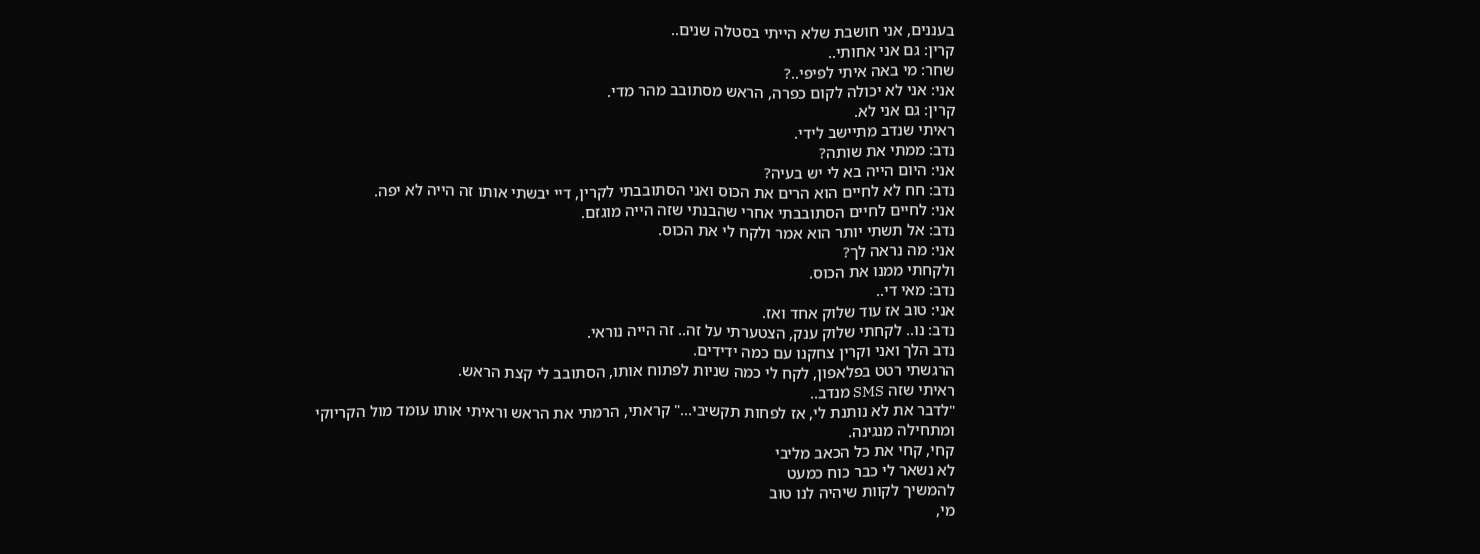בעננים, אני חושבת שלא הייתי בסטלה שנים..
קרין: גם אני אחותי..
שחר: מי באה איתי לפיפי..?
אני: אני לא יכולה לקום כפרה, הראש מסתובב מהר מדי.
קרין: גם אני לא.
ראיתי שנדב מתיישב לידי.
נדב: ממתי את שותה?
אני: היום הייה בא לי יש בעיה?
נדב: חח לא לחיים הוא הרים את הכוס ואני הסתובבתי לקרין, דיי יבשתי אותו זה הייה לא יפה.
אני: לחיים לחיים הסתובבתי אחרי שהבנתי שזה הייה מוגזם.
נדב: אל תשתי יותר הוא אמר ולקח לי את הכוס.
אני: מה נראה לך?
ולקחתי ממנו את הכוס.
נדב: מאי די..
אני: טוב אז עוד שלוק אחד ואז.
נדב: נו.. לקחתי שלוק ענק, הצטערתי על זה.. זה הייה נוראי.
נדב הלך ואני וקרין צחקנו עם כמה ידידים.
הרגשתי רטט בפלאפון, לקח לי כמה שניות לפתוח אותו, הסתובב לי קצת הראש.
ראיתי שזה SMS מנדב..
"לדבר את לא נותנת לי, אז לפחות תקשיבי..." קראתי, הרמתי את הראש וראיתי אותו עומד מול הקריוקי ומתחילה מנגינה.
קחי, קחי את כל הכאב מליבי
לא נשאר לי כבר כוח כמעט
להמשיך לקוות שיהיה לנו טוב
מי,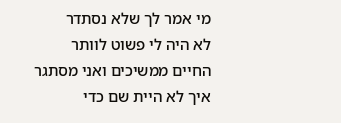מי אמר לך שלא נסתדר
לא היה לי פשוט לוותר
החיים ממשיכים ואני מסתגר
איך לא היית שם כדי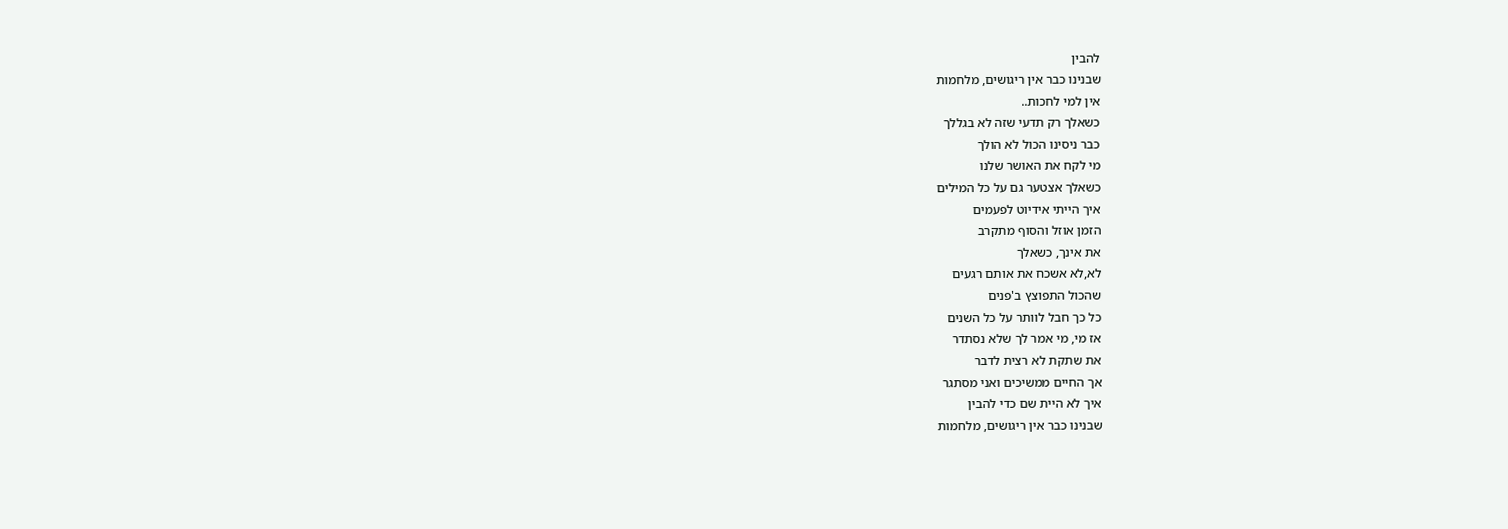להבין
שבנינו כבר אין ריגושים, מלחמות
אין למי לחכות..
כשאלך רק תדעי שזה לא בגללך
כבר ניסינו הכול לא הולך
מי לקח את האושר שלנו
כשאלך אצטער גם על כל המילים
איך הייתי אידיוט לפעמים
הזמן אוזל והסוף מתקרב
את אינך, כשאלך
לא,לא אשכח את אותם רגעים
שהכול התפוצץ ב'פנים
כל כך חבל לוותר על כל השנים
אז מי, מי אמר לך שלא נסתדר
את שתקת לא רצית לדבר
אך החיים ממשיכים ואני מסתגר
איך לא היית שם כדי להבין
שבנינו כבר אין ריגושים, מלחמות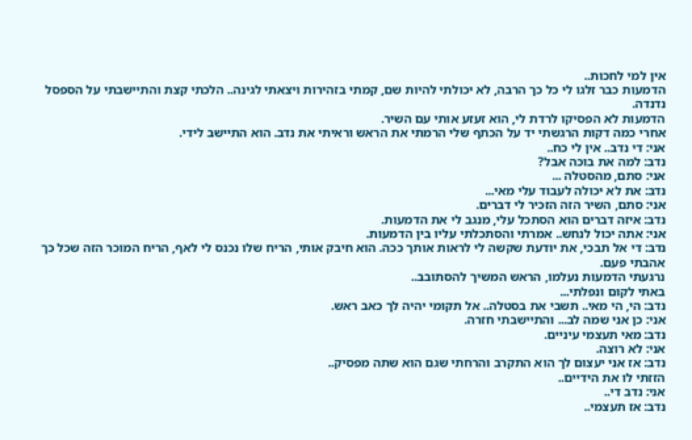אין למי לחכות..
הדמעות כבר זלגו לי כל כך הרבה, לא יכולתי להיות שם, קמתי בזהירות ויצאתי לגינה.. הלכתי קצת והתיישבתי על הספסל נדנדה.
הדמעות לא הפסיקו לרדת לי, הוא זעזע אותי עם השיר.
אחרי כמה דקות הרגשתי יד על הכתף שלי הרמתי את הראש וראיתי את נדב. הוא התיישב לידי.
אני: די נדב.. אין לי כח..
נדב: למה את בוכה אבל?
אני: סתם, מהסטלה ...
נדב: את לא יכולה לעבוד עלי מאי...
אני: סתם, השיר הזה הזכיר לי דברים.
נדב: איזה דברים הוא הסתכל עלי, מנגב לי את הדמעות.
אני: אתה יכול לנחש.. אמרתי והסתכלתי עליו בין הדמעות.
נדב: די אל תבכי, את יודעת שקשה לי לראות אותך ככה. הוא חיבק אותי, הריח שלו נכנס לי לאף, הריח המוכר הזה שכל כך אהבתי פעם.
נרגעתי הדמעות נעלמו, הראש המשיך להסתובב..
באתי לקום ונפלתי...
נדב: הי, הי מאי.. תשבי את בסטלה.. אל תקומי יהיה לך כאב ראש.
אני: כן אני שמה לב... והתיישבתי חזרה.
נדב: מאי תעצמי עיניים.
אני: לא רוצה.
נדב: אז אני יעצום לך הוא התקרב והרחתי שגם הוא שתה מפסיק..
הזזתי לו את הידיים..
אני: נדב די..
נדב: אז תעצמי..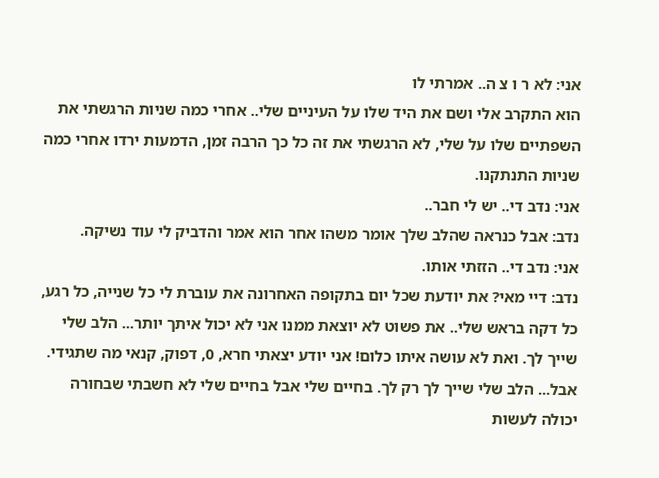אני: לא ר ו צ ה.. אמרתי לו
הוא התקרב אלי ושם את היד שלו על העיניים שלי.. אחרי כמה שניות הרגשתי את השפתיים שלו על שלי, לא הרגשתי את זה כל כך הרבה זמן, הדמעות ירדו אחרי כמה שניות התנתקנו.
אני: נדב די.. יש לי חבר..
נדב: אבל כנראה שהלב שלך אומר משהו אחר הוא אמר והדביק לי עוד נשיקה.
אני: נדב די.. הזזתי אותו.
נדב: דיי מאי? את יודעת שכל יום בתקופה האחרונה את עוברת לי כל שנייה, כל רגע, כל דקה בראש שלי.. את פשוט לא יוצאת ממנו אני לא יכול איתך יותר... הלב שלי שייך לך. ואת לא עושה איתו כלום! אני יודע יצאתי חרא, 0, דפוק, קנאי מה שתגידי. אבל... הלב שלי שייך לך רק לך. בחיים שלי אבל בחיים שלי לא חשבתי שבחורה יכולה לעשות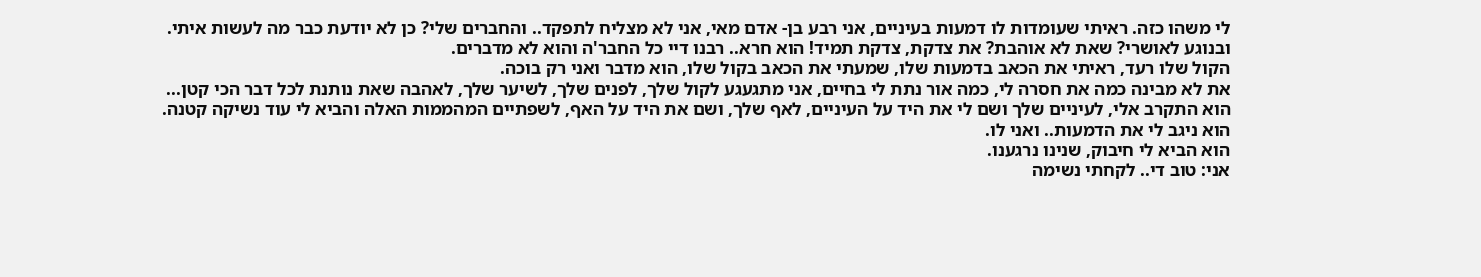לי משהו כזה. ראיתי שעומדות לו דמעות בעיניים, אני רבע בן- אדם מאי, אני לא מצליח לתפקד.. והחברים שלי? כן לא יודעת כבר מה לעשות איתי.
ובנוגע לאושרי? שאת לא אוהבת? את צדקת, צדקת תמיד! הוא חרא.. רבנו דיי כל החבר'ה והוא לא מדברים.
הקול שלו רעד, ראיתי את הכאב בדמעות שלו, שמעתי את הכאב בקול שלו, הוא מדבר ואני רק בוכה.
את לא מבינה כמה את חסרה לי, כמה אור נתת לי בחיים, אני מתגעגע לקול שלך, לפנים שלך, לשיער שלך, לאהבה שאת נותנת לכל דבר הכי קטן... הוא התקרב אלי, לעיניים שלך ושם לי את היד על העיניים, לאף שלך, ושם את היד על האף, לשפתיים המהממות האלה והביא לי עוד נשיקה קטנה.
הוא ניגב לי את הדמעות.. ואני לו.
הוא הביא לי חיבוק, שנינו נרגענו.
אני: טוב די.. לקחתי נשימה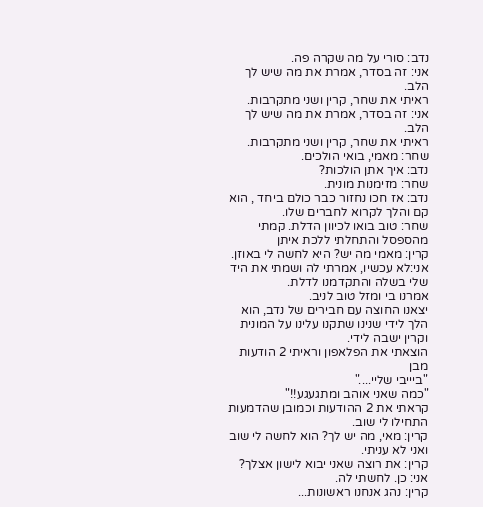נדב: סורי על מה שקרה פה.
אני: זה בסדר, אמרת את מה שיש לך הלב.
ראיתי את שחר, קרין ושני מתקרבות.
אני: זה בסדר, אמרת את מה שיש לך הלב.
ראיתי את שחר, קרין ושני מתקרבות.
שחר: מאמי, בואי הולכים.
נדב: איך אתן הולכות?
שחר: מזימנות מונית.
נדב: אז חכו נחזור כבר כולם ביחד , הוא קם והלך לקרוא לחברים שלו.
שחר: טוב בואו לכיוון הדלת. קמתי מהספסל והתחלתי ללכת איתן
קרין: מאמי מה יש? היא לחשה לי באוזן.
אני:לא עכשיו, אמרתי לה ושמתי את היד שלי בשלה והתקדמנו לדלת.
אמרנו בי ומזל טוב לניב.
יצאנו החוצה עם חבירים של נדב, הוא הלך לידי שנינו שתקנו עלינו על המונית וקרין ישבה לידי.
הוצאתי את הפלאפון וראיתי 2 הודעות מבן
"ביייבי שליי...."
"כמה שאני אוהב ומתגעגע!!"
קראתי את 2 ההודעות וכמובן שהדמעות התחילו לי שוב.
קרין: מאי, מה יש לך? הוא לחשה לי שוב ואני לא עניתי.
קרין: את רוצה שאני יבוא לישון אצלך?
אני: כן. לחשתי לה.
קרין: נהג אנחנו ראשונות...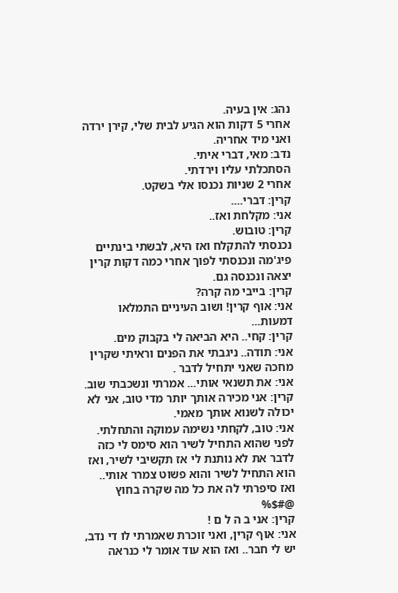נהג: אין בעיה.
אחרי 5 דקות הוא הגיע לבית שלי, קירן ירדה ואני מיד אחריה.
נדב: מאי, דברי איתי.
הסתכלתי עליו וירדתי.
אחרי 2 שניות נכנסו אלי בשקט.
קרין: דברי....
אני: מקלחת ואז..
קרין: טובוש.
נכנסתי להתקלח ואז היא, לבשתי בינתיים פיג'מה ונכנסתי לפוך אחרי כמה דקות קרין יצאה ונכנסה גם.
קרין: בייבי מה קרה?
אני: אוף קרין! ושוב העיניים התמלאו דמעות...
קרין: קחי.. היא הביאה לי בקבוק מים.
אני: תודה.. ניגבתי את הפנים וראיתי שקרין מחכה שאני יתחיל לדבר .
אני: את תשנאי אותי... אמרתי ונשכבתי שוב.
קרין: אני מכירה אותך יותר מדי טוב, אני לא יכולה לשנוא אותך מאמי.
אני: טוב, לקחתי נשימה עמוקה והתחלתי.
לפני שהוא התחיל לשיר הוא סימס לי כזה לדבר את לא נותנת לי אז תקשיבי לשיר, ואז הוא התחיל לשיר והוא פשוט צמרר אותי.. ואז סיפרתי לה את כל מה שקרה בחוץ @#$%
קרין: אני ב ה ל ם !
אני: אוף קרין, ואני זוכרת שאמרתי לו די נדב, יש לי חבר.. ואז הוא עוד אומר לי כנראה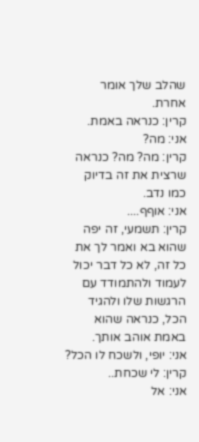שהלב שלך אומר אחרת.
קרין: כנראה באמת.
אני: מה?
קרין: מה? מה? כנראה שרצית את זה בדיוק כמו נדב.
אני: אוףף....
קרין: תשמעי, זה יפה שהוא בא ואמר לך את כל זה, לא כל דבר יכול לעמוד ולהתמודד עם הרגשות שלו ולהגיד הכל, כנראה שהוא באמת אוהב אותך.
אני: יופי, ולשכח לו הכל?
קרין: לי שכחת..
אני: אל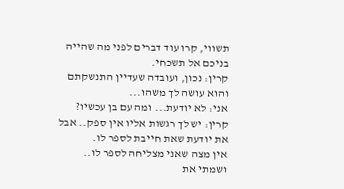תשווי, קרו עוד דברים לפני מה שהייה בניכם אל תשכחי.
קרין: נכון, ועובדה שעדיין התנשקתם והוא עושה לך משהו...
אני: לא יודעת... ומה עם בן עכשיו?
קרין: יש לך רגשות אליו אין ספק.. אבל את יודעת שאת חייבת לספר לו.
אין מצה שאני מצליחה לספר לו.. ושמתי את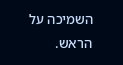השמיכה על הראש.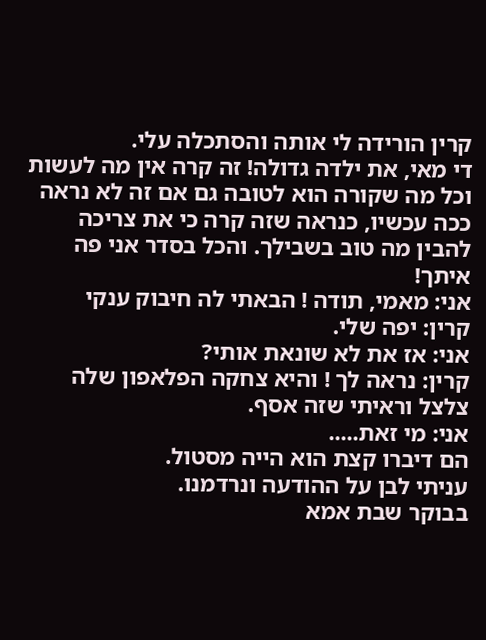קרין הורידה לי אותה והסתכלה עלי.
די מאי, את ילדה גדולה! זה קרה אין מה לעשות וכל מה שקורה הוא לטובה גם אם זה לא נראה ככה עכשיו, כנראה שזה קרה כי את צריכה להבין מה טוב בשבילך. והכל בסדר אני פה איתך!
אני: מאמי, תודה ! הבאתי לה חיבוק ענקי
קרין: יפה שלי.
אני: אז את לא שונאת אותי?
קרין: נראה לך ! והיא צחקה הפלאפון שלה צלצל וראיתי שזה אסף.
אני: מי זאת.....
הם דיברו קצת הוא הייה מסטול.
עניתי לבן על ההודעה ונרדמנו.
בבוקר שבת אמא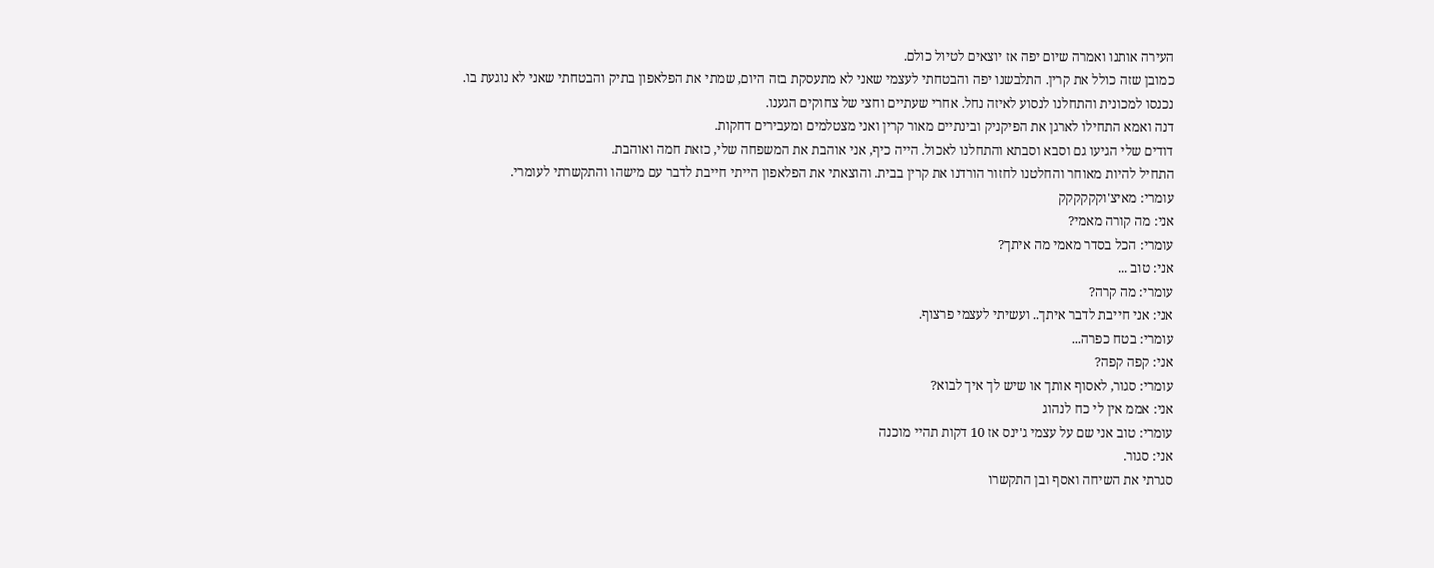העירה אותנו ואמרה שיום יפה אז יוצאים לטיול כולם.
כמובן שזה כולל את קרין. התלבשנו יפה והבטחתי לעצמי שאני לא מתעסקת בזה היום, שמתי את הפלאפון בתיק והבטחתי שאני לא נוגעת בו.
נכנסו למכונית והתחלנו לנסוע לאיזה נחל. אחרי שעתיים וחצי של צחוקים הגענו.
דנה ואמא התחילו לארגן את הפיקניק ובינתיים מאור קרין ואני מצטלמים ומעבירים דחקות.
דודים שלי הגיעו גם וסבא וסבתא והתחלנו לאכול. הייה כיף, אני אוהבת את המשפחה שלי, כזאת חמה ואוהבת.
התחיל להיות מאוחר והחלטנו לחזור הורדנו את קרין בבית. והוצאתי את הפלאפון הייתי חייבת לדבר עם מישהו והתקשרתי לעומרי.
עומרי: מאיצ'וקקקקקק
אני: מה קורה מאמי?
עומרי: הכל בסדר מאמי מה איתך?
אני: טוב ...
עומרי: מה קרה?
אני: אני חייבת לדבר איתך.. ועשיתי לעצמי פרצוף.
עומרי: בטח כפרה...
אני: קפה קפה?
עומרי: סגור, לאסוף אותך או שיש לך איך לבוא?
אני: אממ אין לי כח לנהוג
עומרי: טוב אני שם על עצמי ג'ינס אז 10 דקות תהיי מוכנה
אני: סגור.
סגרתי את השיחה ואסף ובן התקשרו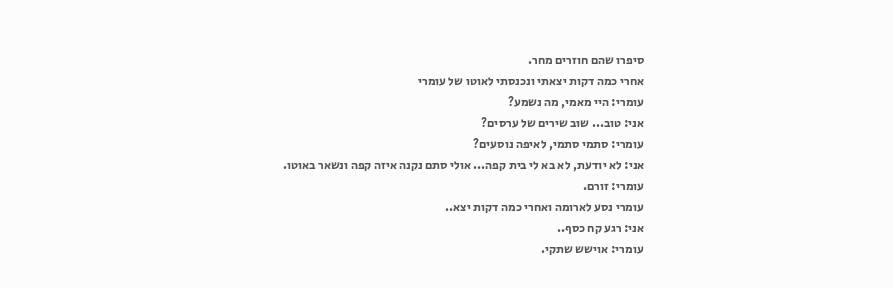סיפרו שהם חוזרים מחר.
אחרי כמה דקות יצאתי ונכנסתי לאוטו של עומרי
עומרי: היי מאמי, מה נשמע?
אני: טוב... שוב שירים של ערסים?
עומרי: סתמי סתמי, לאיפה נוסעים?
אני: לא יודעת, לא בא לי בית קפה... אולי סתם נקנה איזה קפה ונשאר באוטו.
עומרי: זורם.
עומרי נסע לארומה ואחרי כמה דקות יצא..
אני: רגע קח כסף..
עומרי: אוישש שתקי.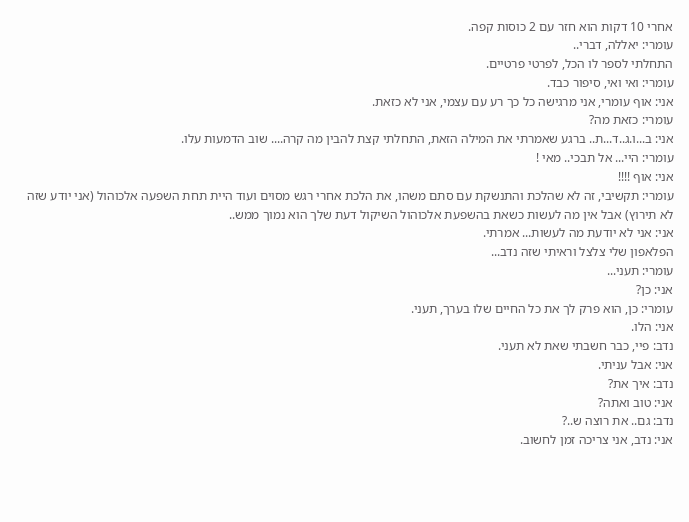אחרי 10 דקות הוא חזר עם 2 כוסות קפה.
עומרי: יאללה, דברי..
התחלתי לספר לו הכל, לפרטי פרטיים.
עומרי: ואי ואי, סיפור כבד.
אני: אוף עומרי, אני מרגישה כל כך רע עם עצמי, אני לא כזאת.
עומרי: כזאת מה?
אני: ב...ו.ג..ד...ת.. ברגע שאמרתי את המילה הזאת, התחלתי קצת להבין מה קרה.... שוב הדמעות עלו.
עומרי: היי... אל תבכי.. מאי !
אני: אוף !!!!
עומרי: תקשיבי, זה לא שהלכת והתנשקת עם סתם משהו, את הלכת אחרי רגש מסוים ועוד היית תחת השפעה אלכוהול (אני יודע שזה לא תירוץ) אבל אין מה לעשות כשאת בהשפעת אלכוהול השיקול דעת שלך הוא נמוך ממש..
אני: אני לא יודעת מה לעשות... אמרתי.
הפלאפון שלי צלצל וראיתי שזה נדב...
עומרי: תעני...
אני: כן?
עומרי: כן, הוא פרק לך את כל החיים שלו בערך, תעני.
אני: הלו.
נדב: פיי, כבר חשבתי שאת לא תעני.
אני: אבל עניתי.
נדב: איך את?
אני: טוב ואתה?
נדב: גם.. את רוצה ש..?
אני: נדב, אני צריכה זמן לחשוב.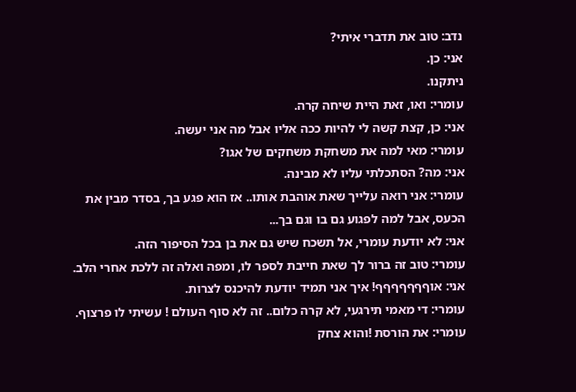נדב: טוב את תדברי איתי?
אני: כן.
ניתקנו.
עומרי: ואו, זאת היית שיחה קרה.
אני: כן, קצת קשה לי להיות ככה אליו אבל מה אני יעשה.
עומרי: מאי למה את משחקת משחקים של אגו?
אני: מה? הסתכלתי עליו לא מבינה.
עומרי: אני רואה עלייך שאת אוהבת אותו.. אז הוא פגע בך, בסדר מבין את הכעס, אבל למה לפגוע גם בו וגם בך...
אני: לא יודעת עומרי, אל תשכח שיש גם את בן בכל הסיפור הזה.
עומרי: טוב זה ברור לך שאת חייבת לספר לו, ומפה ואלה זה ללכת אחרי הלב.
אני: אוףףףףףףף! איך אני תמיד יודעת להיכנס לצרות.
עומרי: די מאמי תירגעי, לא קרה כלום.. זה לא סוף העולם ! עשיתי לו פרצוף.
עומרי: את הורסת !והוא צחק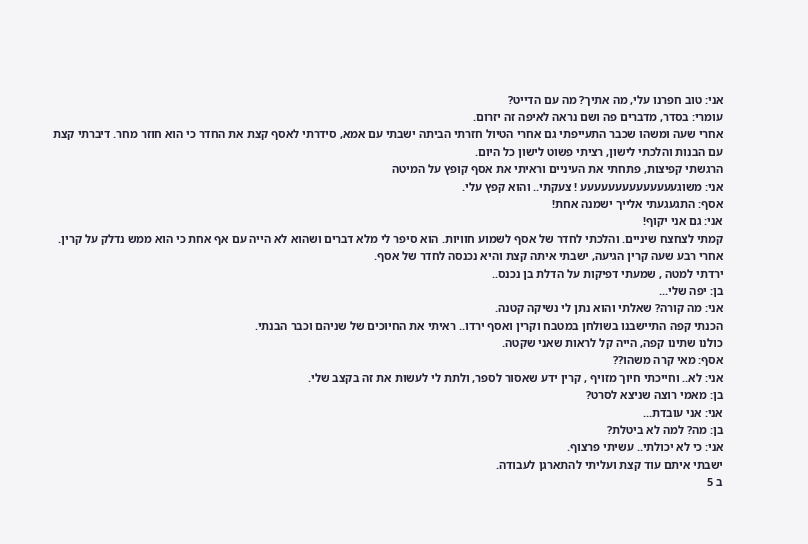אני: טוב חפרנו עלי, מה אתיך? מה עם הדייט?
עומרי: בסדר, מדברים פה ושם נראה לאיפה זה יזרום.
אחרי שעה ומשהו שכבר התעייפתי גם אחרי הטיול חזרתי הביתה ישבתי עם אמא, סידרתי לאסף קצת את החדר כי הוא חוזר מחר. דיברתי קצת עם הבנות והלכתי לישון, רציתי פשוט לישון כל היום.
הרגשתי קפיצות, פתחתי את העיניים וראיתי את אסף קופץ על המיטה
אני: משוגעעעעעעעעעעעעעע ! צעקתי.. והוא קפץ עלי.
אסף: התגעגעתי אלייך ישמנה אחת!
אני: גם אני יקוף!
קמתי לצחצח שיניים. והלכתי לחדר של אסף לשמוע חוויות. הוא סיפר לי מלא דברים ושהוא לא הייה עם אף אחת כי הוא ממש נדלק על קרין.
אחרי רבע שעה קרין הגיעה, ישבתי איתה קצת והיא נכנסה לחדר של אסף.
ירדתי למטה , שמעתי דפיקות על הדלת בן נכנס..
בן: יפה שלי...
אני: מה קורה? שאלתי והוא נתן לי נשיקה קטנה.
הכנתי קפה התיישבנו בשולחן במטבח וקרין ואסף ירדו.. ראיתי את החיוכים של שניהם וכבר הבנתי.
כולנו שתינו קפה, הייה קל לראות שאני שקטה.
אסף: מאי קרה משהו??
אני: לא.. וחייכתי חיוך מזויף , קרין ידע שאסור לספר, ולתת לי לעשות את זה בקצב שלי.
בן: מאמי רוצה שניצא לסרט?
אני: אני עובדת...
בן: מה? למה לא ביטלת?
אני: כי לא יכולתי.. עשיתי פרצוף.
ישבתי איתם עוד קצת ועליתי להתארגן לעבודה.
ב 5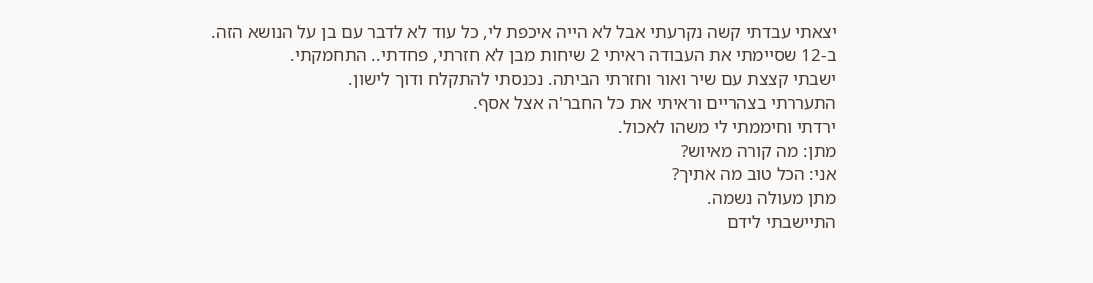יצאתי עבדתי קשה נקרעתי אבל לא הייה איכפת לי, כל עוד לא לדבר עם בן על הנושא הזה.
ב-12 שסיימתי את העבודה ראיתי 2 שיחות מבן לא חזרתי, פחדתי.. התחמקתי.
ישבתי קצצת עם שיר ואור וחזרתי הביתה. נכנסתי להתקלח ודוך לישון.
התעררתי בצהריים וראיתי את כל החבר'ה אצל אסף.
ירדתי וחיממתי לי משהו לאכול.
מתן: מה קורה מאיוש?
אני: הכל טוב מה אתיך?
מתן מעולה נשמה.
התיישבתי לידם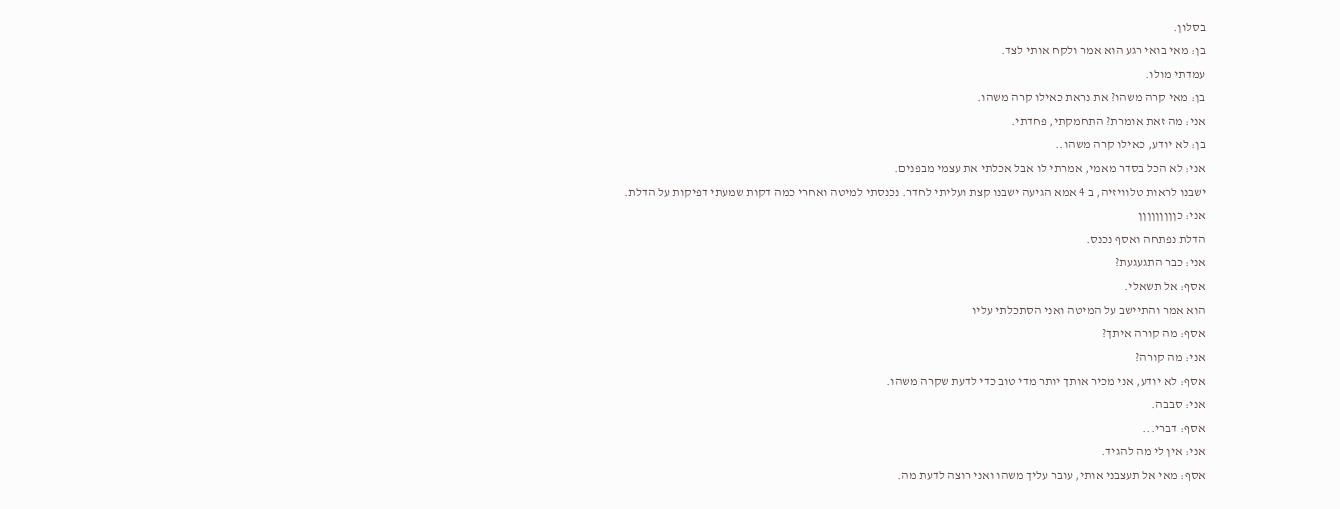בסלון.
בן: מאי בואי רגע הוא אמר ולקח אותי לצד.
עמדתי מולו.
בן: מאי קרה משהו? את נראת כאילו קרה משהו.
אני: מה זאת אומרת? התחמקתי, פחדתי.
בן: לא יודע, כאילו קרה משהו..
אני: לא הכל בסדר מאמי, אמרתי לו אבל אכלתי את עצמי מבפנים.
ישבנו לראות טלוויזיה, ב 4 אמא הגיעה ישבנו קצת ועליתי לחדר. נכנסתי למיטה ואחרי כמה דקות שמעתי דפיקות על הדלת.
אני: כןןןןןןןןן
הדלת נפתחה ואסף נכנס.
אני: כבר התגעגעת?
אסף: אל תשאלי.
הוא אמר והתיישב על המיטה ואני הסתכלתי עליו
אסף: מה קורה איתך?
אני: מה קורה?
אסף: לא יודע, אני מכיר אותך יותר מדי טוב כדי לדעת שקרה משהו.
אני: סבבה.
אסף: דברי...
אני: אין לי מה להגיד.
אסף: מאי אל תעצבני אותי, עובר עליך משהו ואני רוצה לדעת מה.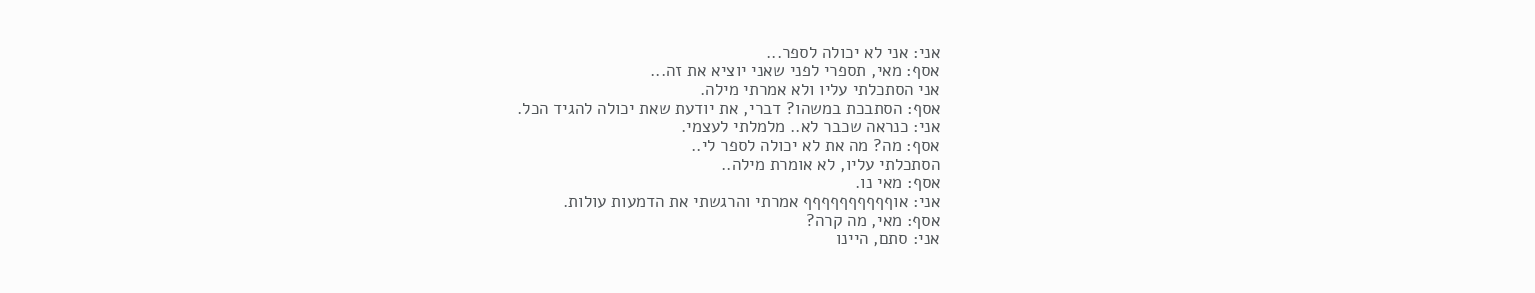אני: אני לא יכולה לספר...
אסף: מאי, תספרי לפני שאני יוציא את זה...
אני הסתכלתי עליו ולא אמרתי מילה.
אסף: הסתבכת במשהו? דברי, את יודעת שאת יכולה להגיד הכל.
אני: כנראה שכבר לא.. מלמלתי לעצמי.
אסף: מה? מה את לא יכולה לספר לי..
הסתכלתי עליו, לא אומרת מילה..
אסף: מאי נו.
אני: אוףףףףףףףףףף אמרתי והרגשתי את הדמעות עולות.
אסף: מאי, מה קרה?
אני: סתם, היינו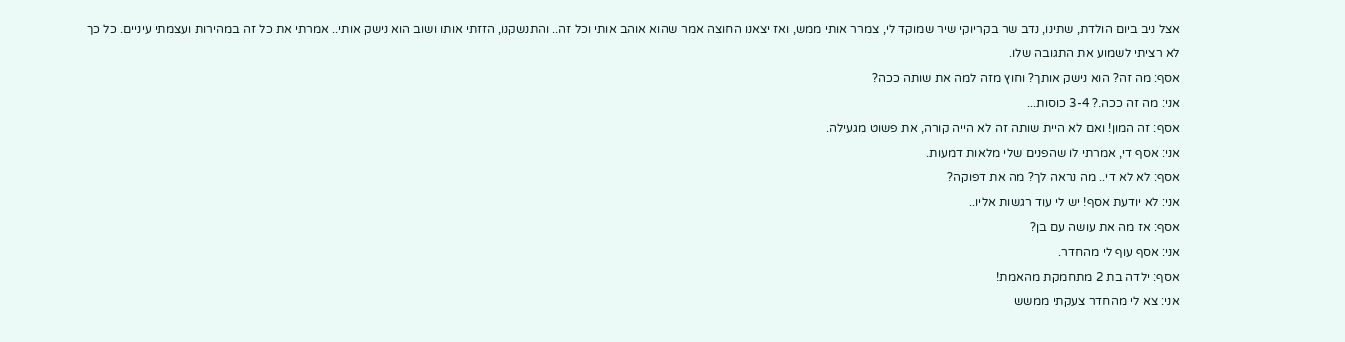אצל ניב ביום הולדת, שתינו, נדב שר בקריוקי שיר שמוקד לי, צמרר אותי ממש, ואז יצאנו החוצה אמר שהוא אוהב אותי וכל זה.. והתנשקנו, הזזתי אותו ושוב הוא נישק אותי.. אמרתי את כל זה במהירות ועצמתי עיניים. כל כך לא רציתי לשמוע את התגובה שלו.
אסף: מה זה? הוא נישק אותך? וחוץ מזה למה את שותה ככה?
אני: מה זה ככה.? 3-4 כוסות...
אסף: זה המון! ואם לא היית שותה זה לא הייה קורה, את פשוט מגעילה.
אני: אסף די, אמרתי לו שהפנים שלי מלאות דמעות.
אסף: לא לא די.. מה נראה לך? מה את דפוקה?
אני: לא יודעת אסף! יש לי עוד רגשות אליו..
אסף: אז מה את עושה עם בן?
אני: אסף עוף לי מהחדר.
אסף: ילדה בת 2 מתחמקת מהאמת!
אני: צא לי מהחדר צעקתי ממשש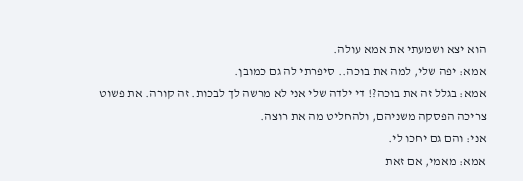הוא יצא ושמעתי את אמא עולה.
אמא: יפה שלי, למה את בוכה.. סיפרתי לה גם כמובן.
אמא: בגלל זה את בוכה?! די ילדה שלי אני לא מרשה לך לבכות. זה קורה. את פשוט צריכה הפסקה משניהם, ולהחליט מה את רוצה.
אני: והם גם יחכו לי.
אמא: מאמי, אם זאת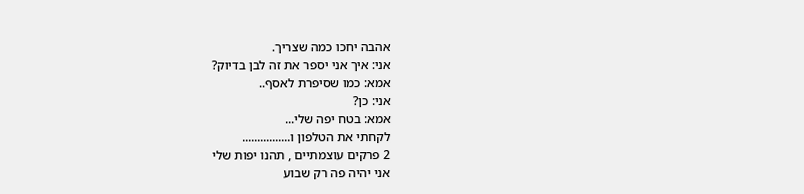אהבה יחכו כמה שצריך.
אני: איך אני יספר את זה לבן בדיוק?
אמא: כמו שסיפרת לאסף..
אני: כן?
אמא: בטח יפה שלי...
לקחתי את הטלפון ו................
2 פרקים עוצמתיים , תהנו יפות שלי
אני יהיה פה רק שבוע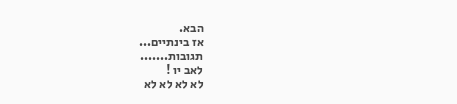הבא.
אז בינתיים...
תגובות.......
לאב יו !
לא לא לא לא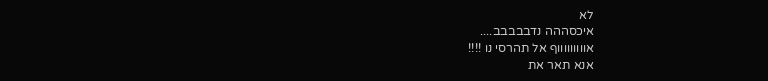לא
איכסההה נדבבבבב....
אוווווווווף אל תהרסי נו !!!!
אנא תאר את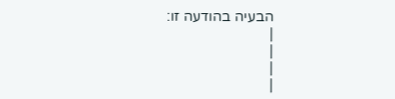הבעיה בהודעה זו:
|
|
|
|